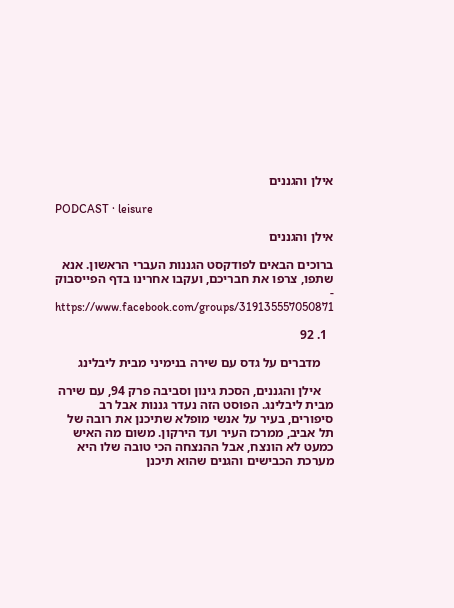אילן והגננים

PODCAST · leisure

אילן והגננים

ברוכים הבאים לפודקסט הגננות העברי הראשון. אנא שתפו, צרפו את חבריכם, ועקבו אחרינו בדף הפייסבוק - https://www.facebook.com/groups/319135557050871

  1. 92

    מדברים על גדס עם שירה בנימיני מבית ליבלינג

    אילן והגננים, הסכת גינון וסביבה פרק 94, עם שירה מבית ליבלינג. הפוסט הזה נעדר גננות אבל רב סיפורים, בעיר על אנשי מופלא שתיכנן את רובה של תל אביב, ממרכז העיר ועד הירקון. משום מה האיש כמעט לא הונצח, אבל ההנצחה הכי טובה שלו היא מערכת הכבישים והגנים שהוא תיכנן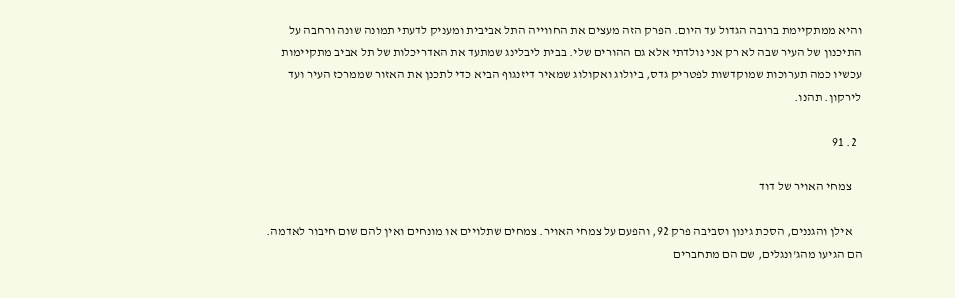והיא ממתקיימת ברובה הגדול עד היום. הפרק הזה מעצים את החווייה התל אביבית ומעניק לדעתי תמונה שונה ורחבה על התיכנון של העיר שבה לא רק אני נולדתי אלא גם ההורים שלי. בבית ליבלינג שמתעד את האדריכלות של תל אביב מתקיימות עכשיו כמה תערוכות שמוקדשות לפטריק גדס, ביולוג ואקולוג שמאיר דיזנגוף הביא כדי לתכנן את האזור שממרכז העיר ועד לירקון. תהנו.

  2. 91

    צמחי האויר של דוד

    אילן והגננים, הסכת גינון וסביבה פרק 92, והפעם על צמחי האויר. צמחים שתלויים או מונחים ואין להם שום חיבור לאדמה. הם הגיעו מהג'ונגלים, שם הם מתחברים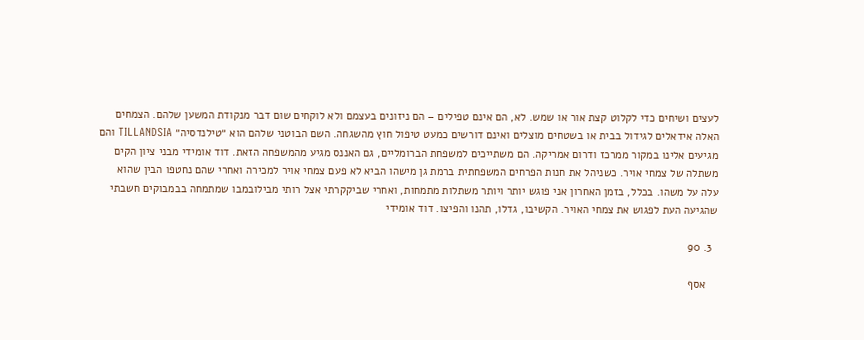לעצים ושיחים כדי לקלוט קצת אור או שמש. לא, הם אינם טפילים – הם ניזונים בעצמם ולא לוקחים שום דבר מנקודת המשען שלהם. הצמחים האלה אידאלים לגידול בבית או בשטחים מוצלים ואינם דורשים כמעט טיפול חוץ מהשגחה. השם הבוטני שלהם הוא ״טילנדסיה״ TILLANDSIA והם מגיעים אלינו במקור ממרכז ודרום אמריקה. הם משתייכים למשפחת הברומליים, גם האננס מגיע מהמשפחה הזאת. דוד אומידי מבני ציון הקים משתלה של צמחי אויר. כשניהל את חנות הפרחים המשפחתית ברמת גן מישהו הביא לא פעם צמחי אויר למכירה ואחרי שהם נחטפו הבין שהוא עלה על משהו. בכלל, בזמן האחרון אני פוגש יותר ויותר משתלות מתמחות, ואחרי שביקקרתי אצל רותי מבילובמבו שמתמחה בבמבוקים חשבתי שהגיעה העת לפגוש את צמחי האויר. הקשיבו, גדלו, תהנו והפיצו. דוד אומידי

  3. 90

    אסף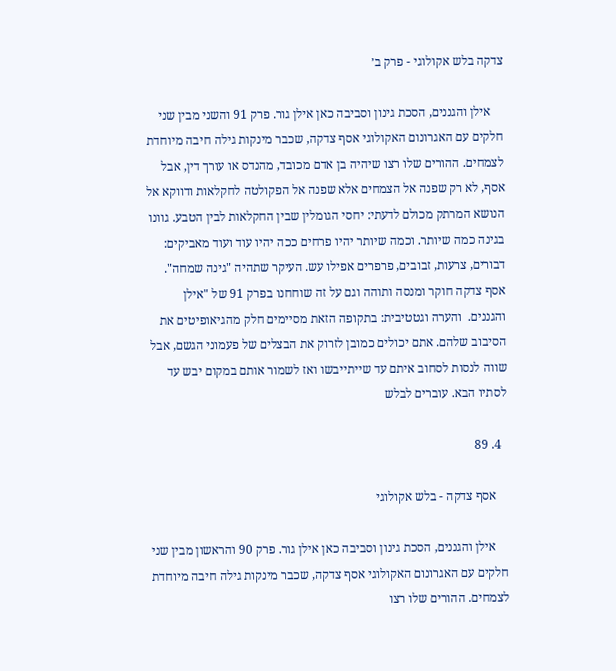צדקה בלש אקולוגי - פרק ב׳

    אילן והגננים, הסכת גינון וסביבה כאן אילן גור. פרק 91 והשני מבין שני חלקים עם האגרונום האקולוגי אסף צדקה, שכבר מינקות גילה חיבה מיוחדת לצמחים. ההורים שלו רצו שיהיה בן אדם מכובד, מהנדס או עורך דין, אבל אסף, לא רק שפנה אל הצמחים אלא שפנה אל הפקולטה לחקלאות ודווקא אל הנושא המרתק מכולם לדעתי: יחסי הגומלין שבין החקלאות לבין הטבע. גוונו בגינה כמה שיותר. וכמה שיותר יהיו פרחים ככה יהיו עוד ועוד מאביקים: דבורים, צרעות, זבובים, פרפרים אפילו עש. העיקר שתהיה "גינה שמחה". אסף צדקה חוקר ומנסה ותוהה וגם על זה שוחחנו בפרק 91 של "אילן והגננים.  והערה וגטטיבית: בתקופה הזאת מסיימים חלק מהגיאופיטים את הסיבוב שלהם. אתם יכולים כמובן לזרוק את הבצלים של פעמוני הגשם, אבל שווה לנסות לסחוב איתם עד שייתייבשו ואז לשמור אותם במקום יבש עד לסתיו הבא. עוברים לבלש

  4. 89

    אסף צדקה - בלש אקולוגי

    אילן והגננים, הסכת גינון וסביבה כאן אילן גור. פרק 90 והראשון מבין שני חלקים עם האגרונום האקולוגי אסף צדקה, שכבר מינקות גילה חיבה מיוחדת לצמחים. ההורים שלו רצו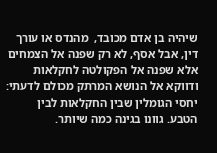שיהיה בן אדם מכובד,  מהנדס או עורך דין, אבל אסף, לא רק שפנה אל הצמחים אלא שפנה אל הפקולטה לחקלאות ודווקא אל הנושא המרתק מכולם לדעתי: יחסי הגומלין שבין החקלאות לבין הטבע. גוונו בגינה כמה שיותר.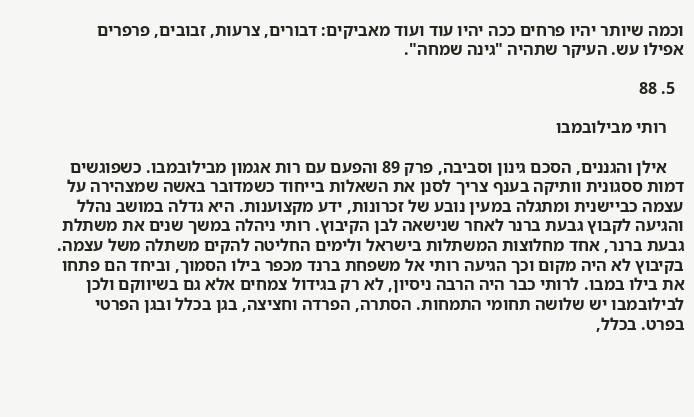וכמה שיותר יהיו פרחים ככה יהיו עוד ועוד מאביקים: דבורים, צרעות, זבובים, פרפרים אפילו עש. העיקר שתהיה "גינה שמחה".

  5. 88

    רותי מבילובמבו

    אילן והגננים, הסכם גינון וסביבה, פרק 89 והפעם עם רות אגמון מבילובמבו. כשפוגשים דמות ססגונית וותיקה בענף צריך לסנן את השאלות בייחוד כשמדובר באשה שמצהירה על עצמה כביישנית ומתגלה במעין נובע של זכרונות, ידע מקצוענות. היא גדלה במושב נהלל והגיעה לקבוץ גבעת ברנר לאחר שנישאה לבן הקיבוץ. רותי ניהלה במשך שנים את משתלת גבעת ברנר, אחד מחלוצות המשתלות בישראל ולימים החליטה להקים משתלה משל עצמה. בקיבוץ לא היה מקום וכך הגיעה רותי אל משפחת ברנד מכפר בילו הסמוך, וביחד הם פתחו את בילו במבו. לרותי כבר היה הרבה ניסיון, לא רק בגידול צמחים אלא גם בשיווקם ולכן לבילובמבו יש שלושה תחומי התמחות. הסתרה, הפרדה וחציצה, בגן בכלל ובגן הפרטי בפרט. בכלל,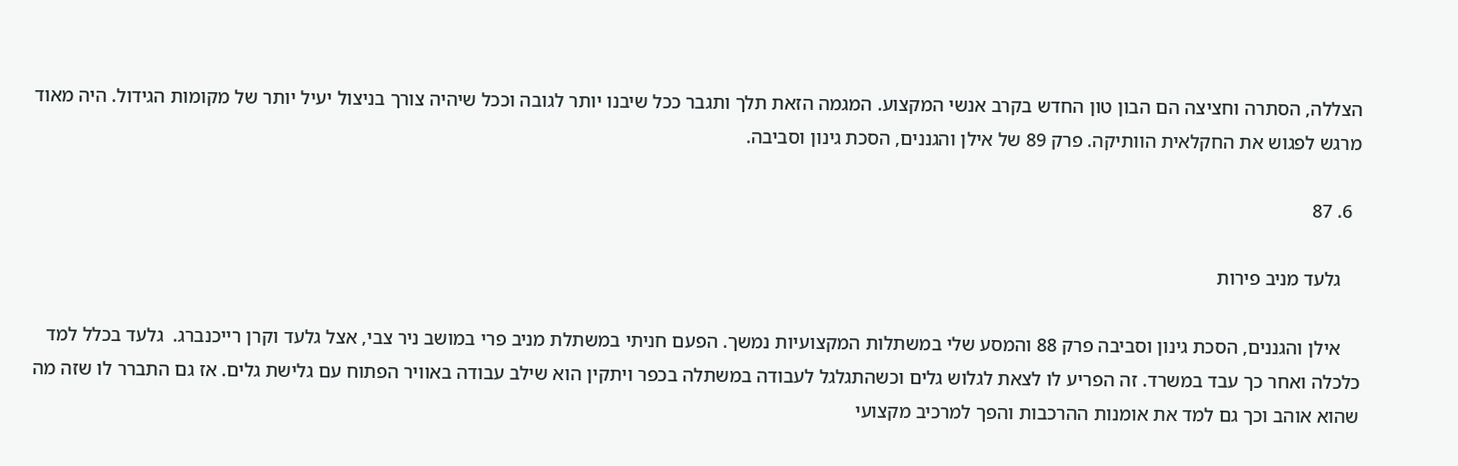הצללה, הסתרה וחציצה הם הבון טון החדש בקרב אנשי המקצוע. המגמה הזאת תלך ותגבר ככל שיבנו יותר לגובה וככל שיהיה צורך בניצול יעיל יותר של מקומות הגידול. היה מאוד מרגש לפגוש את החקלאית הוותיקה. פרק 89 של אילן והגננים, הסכת גינון וסביבה.

  6. 87

    גלעד מניב פירות

    אילן והגננים, הסכת גינון וסביבה פרק 88 והמסע שלי במשתלות המקצועיות נמשך. הפעם חניתי במשתלת מניב פרי במושב ניר צבי, אצל גלעד וקרן רייכנברג.  גלעד בכלל למד כלכלה ואחר כך עבד במשרד. זה הפריע לו לצאת לגלוש גלים וכשהתגלגל לעבודה במשתלה בכפר ויתקין הוא שילב עבודה באוויר הפתוח עם גלישת גלים. אז גם התברר לו שזה מה שהוא אוהב וכך גם למד את אומנות ההרכבות והפך למרכיב מקצועי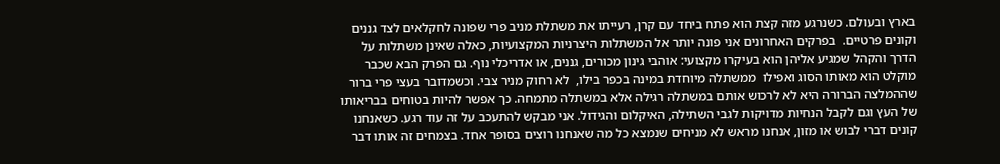בארץ ובעולם. כשנרגע מזה קצת הוא פתח ביחד עם קרן, רעייתו את משתלת מניב פרי שפונה לחקלאים לצד גננים וקונים פרטיים.  בפרקים האחרונים אני פונה יותר אל המשתלות היצרניות המקצועיות, כאלה שאינן משתלות על הדרך והקהל שמגיע אליהן הוא בעיקרו מקצועי: אוהבי גינון מכורים, גננים, או אדריכלי נוף. גם הפרק הבא שכבר מוקלט הוא מאותו הסוג ואפילו  ממשתלה מיוחדת במינה בכפר בילו,  לא רחוק מניר צבי. וכשמדובר בעצי פרי ברור שההמלצה הברורה היא לא לרכוש אותם במשתלה רגילה אלא במשתלה מתמחה. כך אפשר להיות בטוחים בבריאותו של העץ וגם לקבל הנחיות מדויקות לגבי השתילה, האיקלום והגידול. אני מבקש להתעכב על זה עוד רגע. כשאנחנו קונים דברי לבוש או מזון, אנחנו מראש לא מניחים שנמצא כל מה שאנחנו רוצים בסופר אחד. בצמחים זה אותו דבר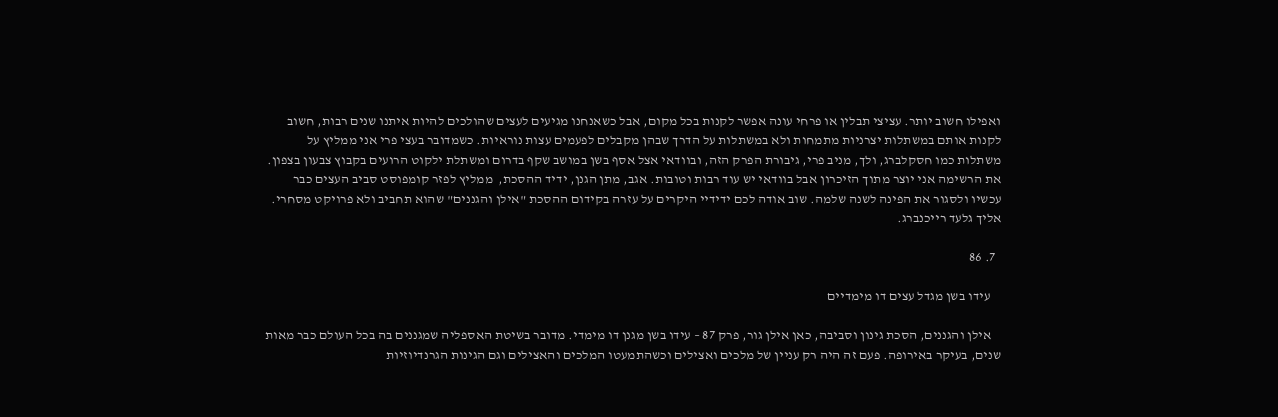ואפילו חשוב יותר. עציצי תבלין או פרחי עונה אפשר לקנות בכל מקום, אבל כשאנחנו מגיעים לעצים שהולכים להיות איתנו שנים רבות, חשוב לקנות אותם במשתלות יצרניות מתמחות ולא במשתלות על הדרך שבהן מקבלים לפעמים עצות נוראיות. כשמדובר בעצי פרי אני ממליץ על משתלות כמו חסקלברג, ולך, מניב פרי, גיבורת הפרק הזה, ובוודאי אצל אסף בשן במושב שקף בדרום ומשתלת ילקוט הרועים בקבוץ צבעון בצפון. את הרשימה אני יוצר מתוך הזיכרון אבל בוודאי יש עוד רבות וטובות. אגב, מתן הגנן, ידיד ההסכת,  ממליץ לפזר קומפוסט סביב העצים כבר עכשיו ולסגור את הפינה לשנה שלמה. שוב אודה לכם ידידיי היקרים על עזרה בקידום ההסכת "אילן והגננים" שהוא תחביב ולא פרויקט מסחרי.  אליך גלעד רייכנברג.

  7. 86

    עידו בשן מגדל עצים דו מימדיים

    אילן והגננים, הסכת גינון וסביבה, כאן אילן גור, פרק 87 – עידו בשן מגנן דו מימדי. מדובר בשיטת האספליה שמגננים בה בכל העולם כבר מאות שנים, בעיקר באירופה. פעם זה היה רק עניין של מלכים ואצילים וכשהתמעטו המלכים והאצילים וגם הגינות הגרנדיוזיות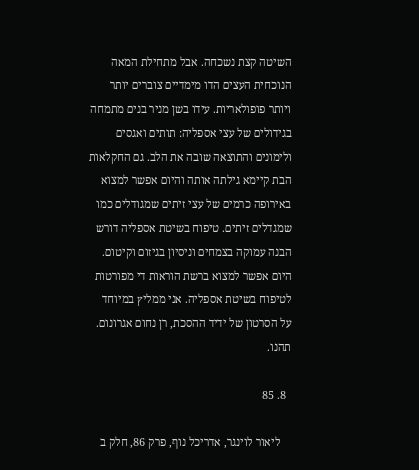השיטה קצת נשכחה. אבל מתחילת המאה הנוכחית העצים הדו מימדיים צוברים יותר ויותר פופולאריות. עידו בשן מניר בנים מתמחה בגידולים של עצי אספליה: תותים ואגסים ולימונים והתוצאה שובה את הלב. גם החקלאות הבת קיימא גילתה אותה והיום אפשר למצוא באירופה כרמים של עצי זיתים שמגודלים כמו שמגדלים זיתים. טיפוח בשיטת אספליה דורש הבנה עמוקה בצמחים וניסיון בגיזום וקיטום. היום אפשר למצוא ברשת הוראות די מפורטות לטיפוח בשיטת אספליה. אני ממליץ במיוחד על הסרטון של ידיד ההסכת, רן נחום אגרונום. תהנו.

  8. 85

    ליאור לוינגר, אדריכל נוף, פרק 86, חלק ב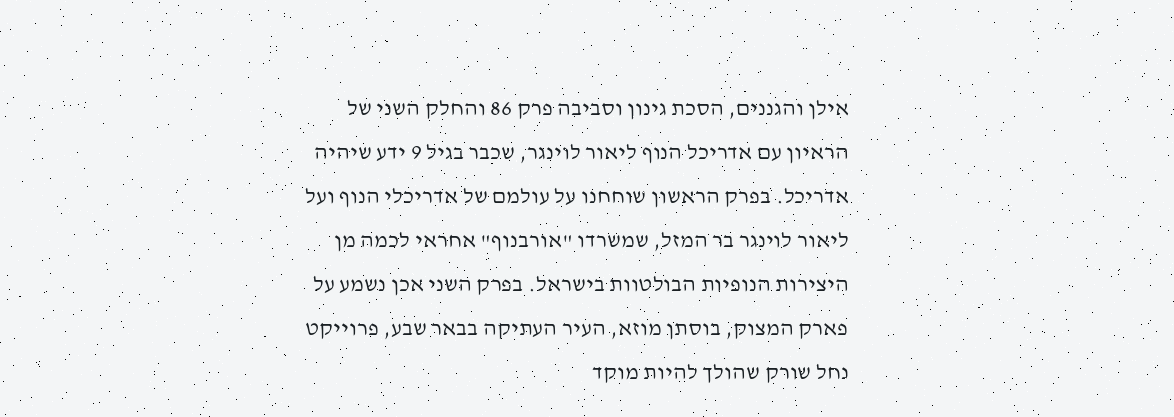אילן והגננים, הסכת גינון וסביבה פרק 86 והחלק השני של הראיון עם אדריכל הנוף ליאור לוינגר, שכבר בגיל 9 ידע שיהיה אדריכל. בפרק הראשון שוחחנו על עולמם של אדריכלי הנוף ועל ליאור לוינגר בר המזל, שמשרדו "אורבנוף" אחראי לכמה מן היצירות הנופיות הבולטוות בישראל. בפרק השני אכן נשמע על פארק המצוק, בוסתן מוזא, העיר העתיקה בבאר שבע, פרוייקט נחל שורק שהולך להיות מוקד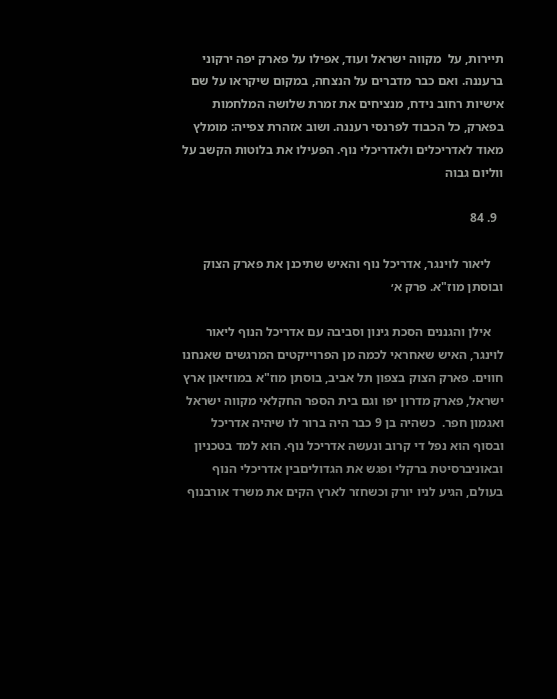תיירות, על  מקווה ישראל ועוד, אפילו על פארק יפה ירקוני ברעננה. ואם כבר מדברים על הנצחה, במקום שיקראו על שם אישיות רחוב נידח, מנציחים את זמרת שלושה המלחמות  בפארק, כל הכבוד לפרנסי רעננה. ושוב אזהרת צפייה: מומלץ מאוד לאדריכלים ולאדריכלי נוף. הפעילו את בלוטות הקשב על ווליום גבוה

  9. 84

    ליאור לוינגר, אדריכל נוף והאיש שתיכנן את פארק הצוק ובוסתן מוז"א. פרק א׳

    אילן והגננים הסכת גינון וסביבה עם אדריכל הנוף ליאור לוינגר, האיש שאחראי לכמה מן הפרוייקטים המרגשים שאנחנו חווים. פארק הצוק בצפון תל אביב, בוסתן מוז"א במוזיאון ארץ ישראל, פארק מדרון יפו וגם בית הספר החקלאי מקווה ישראל ואגמון חפר.  כשהיה בן 9 כבר היה ברור לו שיהיה אדריכל ובסוף הוא נפל די קרוב ונעשה אדריכל נוף. הוא למד בטכניון ובאוניברסיטת ברקלי ופגש את הגדוליםבין אדריכלי הנוף בעולם, הגיע לניו יורק וכשחזר לארץ הקים את משרד אורבנוף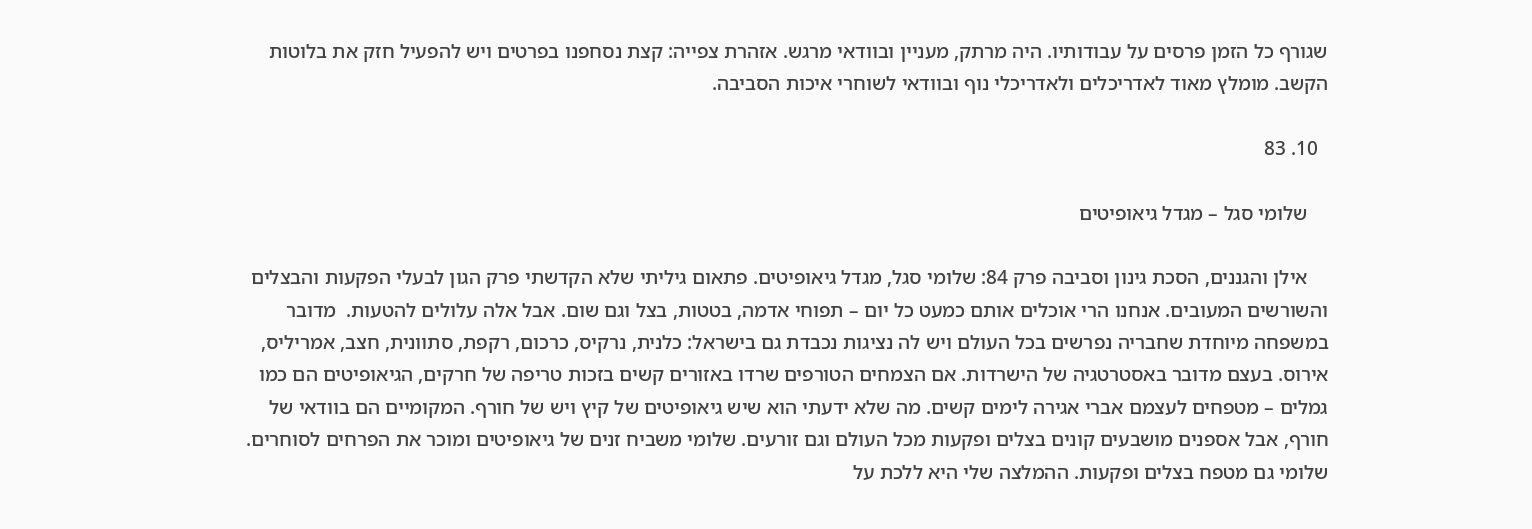שגורף כל הזמן פרסים על עבודותיו. היה מרתק, מעניין ובוודאי מרגש. אזהרת צפייה: קצת נסחפנו בפרטים ויש להפעיל חזק את בלוטות הקשב. מומלץ מאוד לאדריכלים ולאדריכלי נוף ובוודאי לשוחרי איכות הסביבה.

  10. 83

    שלומי סגל – מגדל גיאופיטים

    אילן והגננים, הסכת גינון וסביבה פרק 84: שלומי סגל, מגדל גיאופיטים. פתאום גיליתי שלא הקדשתי פרק הגון לבעלי הפקעות והבצלים והשורשים המעובים. אנחנו הרי אוכלים אותם כמעט כל יום – תפוחי אדמה, בטטות, בצל וגם שום. אבל אלה עלולים להטעות.  מדובר במשפחה מיוחדת שחבריה נפרשים בכל העולם ויש לה נציגות נכבדת גם בישראל: כלנית, נרקיס, כרכום, רקפת, סתוונית, חצב, אמריליס, אירוס. בעצם מדובר באסטרטגיה של הישרדות. אם הצמחים הטורפים שרדו באזורים קשים בזכות טריפה של חרקים, הגיאופיטים הם כמו גמלים – מטפחים לעצמם אברי אגירה לימים קשים. מה שלא ידעתי הוא שיש גיאופיטים של קיץ ויש של חורף. המקומיים הם בוודאי של חורף, אבל אספנים מושבעים קונים בצלים ופקעות מכל העולם וגם זורעים. שלומי משביח זנים של גיאופיטים ומוכר את הפרחים לסוחרים. שלומי גם מטפח בצלים ופקעות. ההמלצה שלי היא ללכת על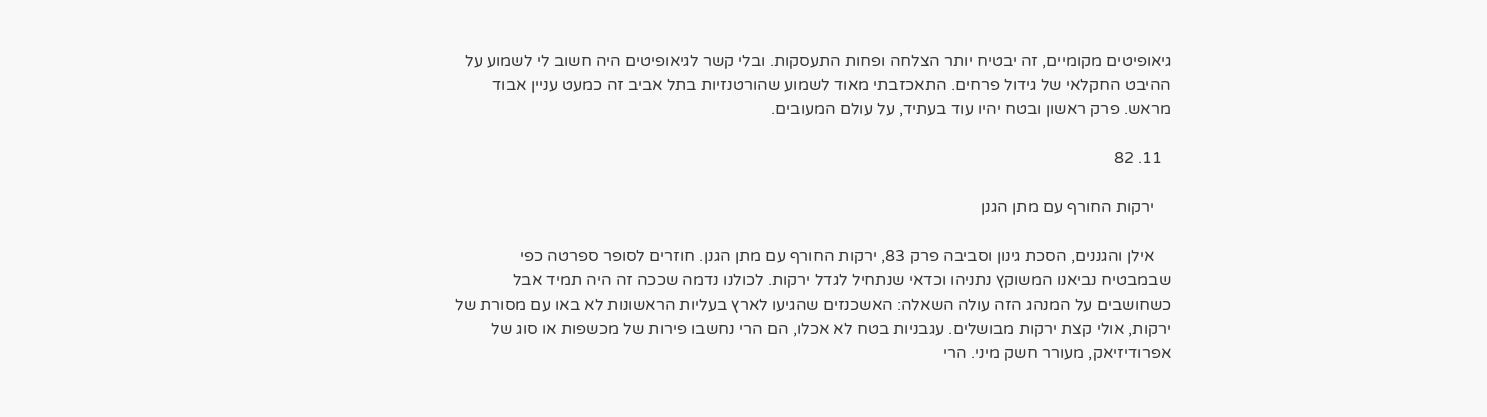גיאופיטים מקומיים, זה יבטיח יותר הצלחה ופחות התעסקות. ובלי קשר לגיאופיטים היה חשוב לי לשמוע על ההיבט החקלאי של גידול פרחים. התאכזבתי מאוד לשמוע שהורטנזיות בתל אביב זה כמעט עניין אבוד מראש. פרק ראשון ובטח יהיו עוד בעתיד, על עולם המעובים.

  11. 82

    ירקות החורף עם מתן הגנן

    אילן והגננים, הסכת גינון וסביבה פרק 83, ירקות החורף עם מתן הגנן. חוזרים לסופר ספרטה כפי שבמבטיח נביאנו המשוקץ נתניהו וכדאי שנתחיל לגדל ירקות. לכולנו נדמה שככה זה היה תמיד אבל כשחושבים על המנהג הזה עולה השאלה: האשכנזים שהגיעו לארץ בעליות הראשונות לא באו עם מסורת של ירקות, אולי קצת ירקות מבושלים. עגבניות בטח לא אכלו, הם הרי נחשבו פירות של מכשפות או סוג של אפרודיזיאק, מעורר חשק מיני. הרי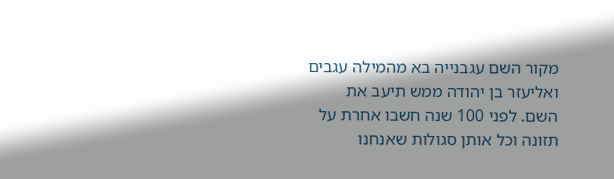מקור השם עגבנייה בא מהמילה עגבים ואליעזר בן יהודה ממש תיעב את השם. לפני 100 שנה חשבו אחרת על תזונה וכל אותן סגולות שאנחנו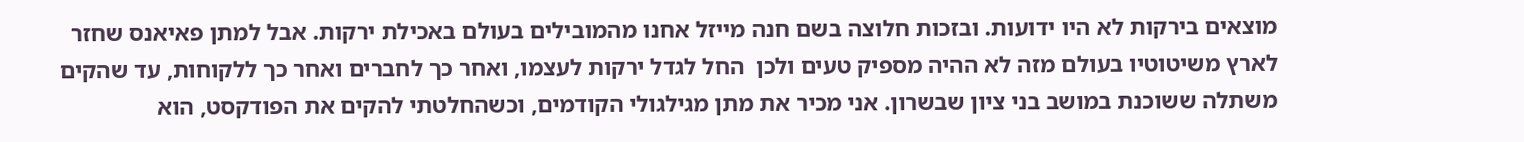מוצאים בירקות לא היו ידועות. ובזכות חלוצה בשם חנה מייזל אחנו מהמובילים בעולם באכילת ירקות. אבל למתן פאיאנס שחזר לארץ משיטוטיו בעולם מזה לא ההיה מספיק טעים ולכן  החל לגדל ירקות לעצמו, ואחר כך לחברים ואחר כך ללקוחות, עד שהקים משתלה ששוכנת במושב בני ציון שבשרון. אני מכיר את מתן מגילגולי הקודמים, וכשהחלטתי להקים את הפודקסט, הוא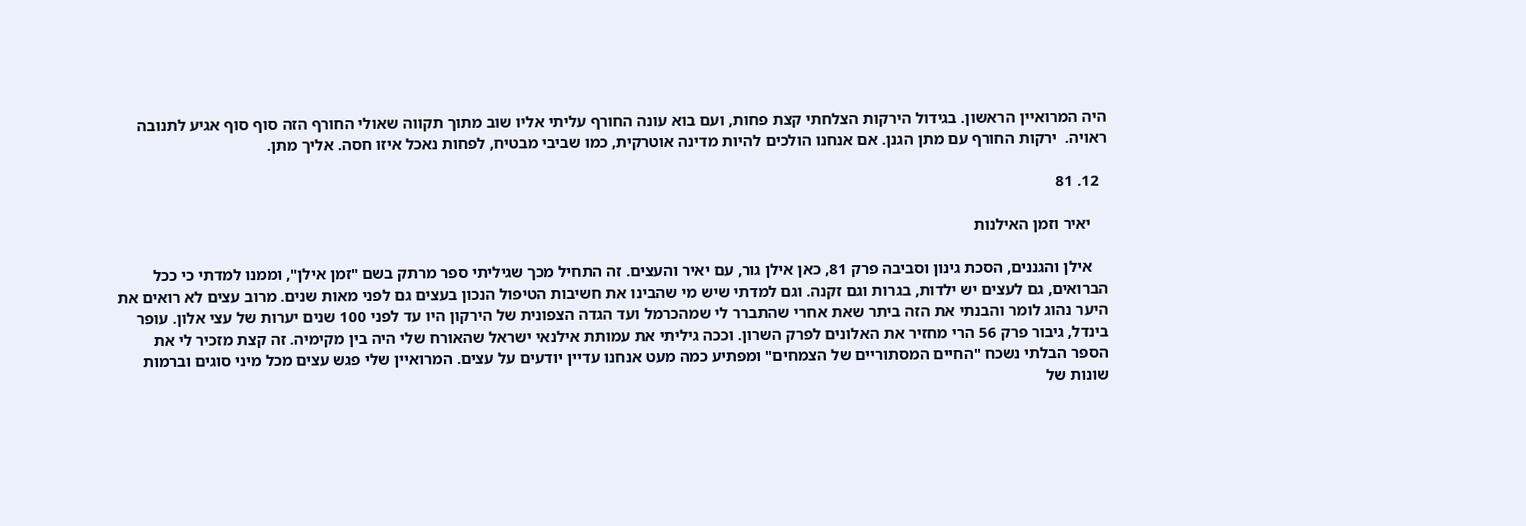היה המרואיין הראשון. בגידול הירקות הצלחתי קצת פחות, ועם בוא עונה החורף עליתי אליו שוב מתוך תקווה שאולי החורף הזה סוף סוף אגיע לתנובה ראויה.  ירקות החורף עם מתן הגנן. אם אנחנו הולכים להיות מדינה אוטרקית, כמו שביבי מבטיח, לפחות נאכל איזו חסה. אליך מתן.

  12. 81

    יאיר וזמן האילנות

    אילן והגננים, הסכת גינון וסביבה פרק 81, כאן אילן גור, עם יאיר והעצים. זה התחיל מכך שגיליתי ספר מרתק בשם "זמן אילן", וממנו למדתי כי ככל הברואים, גם לעצים יש ילדות, בגרות וגם זקנה. וגם למדתי שיש מי שהבינו את חשיבות הטיפול הנכון בעצים גם לפני מאות שנים. מרוב עצים לא רואים את היער נהוג לומר והבנתי את הזה ביתר שאת אחרי שהתברר לי שמהכרמל ועד הגדה הצפונית של הירקון היו עד לפני 100 שנים יערות של עצי אלון. עופר בינדל, גיבור פרק 56 הרי מחזיר את האלונים לפרק השרון. וככה גיליתי את עמותת אילנאי ישראל שהאורח שלי היה בין מקימיה. זה קצת מזכיר לי את הספר הבלתי נשכח "החיים המסתוריים של הצמחים" ומפתיע כמה מעט אנחנו עדיין יודעים על עצים. המרואיין שלי פגש עצים מכל מיני סוגים וברמות שונות של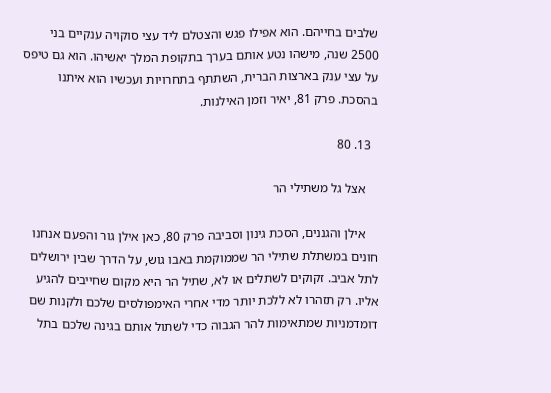שלבים בחייהם. הוא אפילו פגש והצטלם ליד עצי סוקויה ענקיים בני 2500 שנה, מישהו נטע אותם בערך בתקופת המלך יאשיהו. הוא גם טיפס על עצי ענק בארצות הברית, השתתף בתחרויות ועכשיו הוא איתנו בהסכת. פרק 81, יאיר וזמן האילנות.

  13. 80

    אצל גל משתילי הר

    אילן והגננים, הסכת גינון וסביבה פרק 80, כאן אילן גור והפעם אנחנו חונים במשתלת שתילי הר שממוקמת באבו גוש, על הדרך שבין ירושלים לתל אביב. זקוקים לשתלים או לא, שתיל הר היא מקום שחייבים להגיע אליו. רק תזהרו לא ללכת יותר מדי אחרי האימפולסים שלכם ולקנות שם דומדמניות שמתאימות להר הגבוה כדי לשתול אותם בגינה שלכם בתל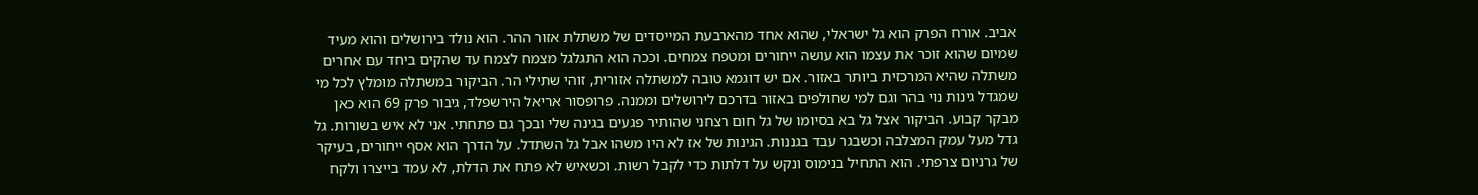אביב. אורח הפרק הוא גל ישראלי, שהוא אחד מהארבעת המייסדים של משתלת אזור ההר. הוא נולד בירושלים והוא מעיד שמיום שהוא זוכר את עצמו הוא עושה ייחורים ומטפח צמחים. וככה הוא התגלגל מצמח לצמח עד שהקים ביחד עם אחרים משתלה שהיא המרכזית ביותר באזור. אם יש דוגמא טובה למשתלה אזורית, זוהי שתילי הר. הביקור במשתלה מומלץ לכל מי שמגדל גינות נוי בהר וגם למי שחולפים באזור בדרכם לירושלים וממנה. פרופסור אריאל הירשפלד, גיבור פרק 69 הוא כאן מבקר קבוע. הביקור אצל גל בא בסיומו של גל חום רצחני שהותיר פגעים בגינה שלי ובכך גם פתחתי. אני לא איש בשורות. גל גדל מעל עמק המצלבה וכשבגר עבד בגננות. הגינות של אז לא היו משהו אבל גל השתדל. על הדרך הוא אסף ייחורים, בעיקר של גרניום צרפתי. הוא התחיל בנימוס ונקש על דלתות כדי לקבל רשות. וכשאיש לא פתח את הדלת, לא עמד בייצרו ולקח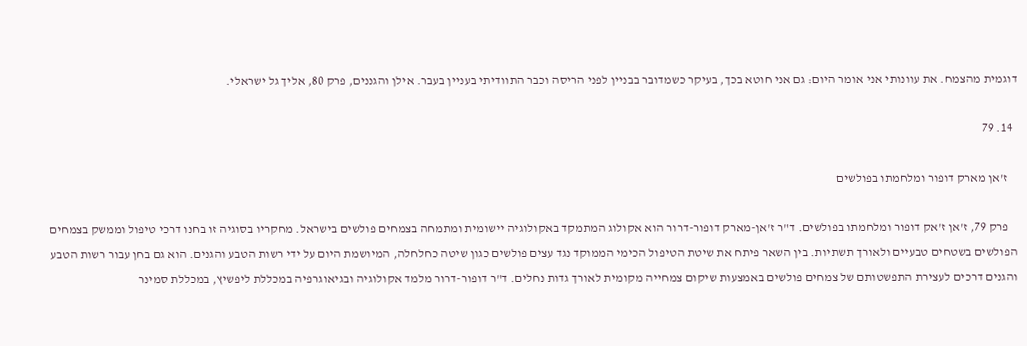דוגמית מהצמח. את עוונותי אני אומר היום: גם אני חוטא בכך, בעיקר כשמדובר בבניין לפני הריסה וכבר התוודיתי בעניין בעבר. אילן והגננים, פרק 80, אליך גל ישראלי.

  14. 79

    ז'אן מארק דופור ומלחמתו בפולשים

    פרק 79, ז'אן ז'אק דופור ומלחמתו בפולשים. ד"ר ז'אן-מארק דופור-דרור הוא אקולוג המתמקד באקולוגיה יישומית ומתמחה בצמחים פולשים בישראל. מחקריו בסוגיה זו בחנו דרכי טיפול וממשק בצמחים הפולשים בשטחים טבעיים ולאורך תשתיות. בין השאר פיתח את שיטת הטיפול הכימי הממוקד נגד עצים פולשים כגון שיטה כחלחלה, המיושמת היום על ידי רשות הטבע והגנים. הוא גם בחן עבור רשות הטבע והגנים דרכים לעצירת התפשטותם של צמחים פולשים באמצעות שיקום צמחייה מקומית לאורך גדות נחלים. ד"ר דופור-דרור מלמד אקולוגיה ובגיאוגרפיה במכללת ליפשיץ, במכללת סמינר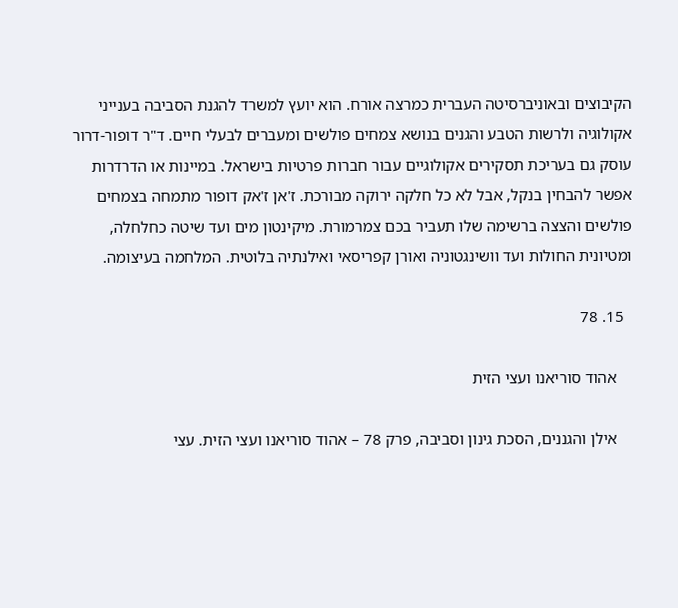הקיבוצים ובאוניברסיטה העברית כמרצה אורח. הוא יועץ למשרד להגנת הסביבה בענייני אקולוגיה ולרשות הטבע והגנים בנושא צמחים פולשים ומעברים לבעלי חיים. ד"ר דופור-דרור עוסק גם בעריכת תסקירים אקולוגיים עבור חברות פרטיות בישראל. במיינות או הדרדרות אפשר להבחין בנקל, אבל לא כל חלקה ירוקה מבורכת. ז'אן ז'אק דופור מתמחה בצמחים פולשים והצצה ברשימה שלו תעביר בכם צמרמורת. מיקינטון מים ועד שיטה כחלחלה, ומטיונית החולות ועד וושינגטוניה ואורן קפריסאי ואילנתיה בלוטית. המלחמה בעיצומה.

  15. 78

    אהוד סוריאנו ועצי הזית

    אילן והגננים, הסכת גינון וסביבה, פרק 78 – אהוד סוריאנו ועצי הזית. עצי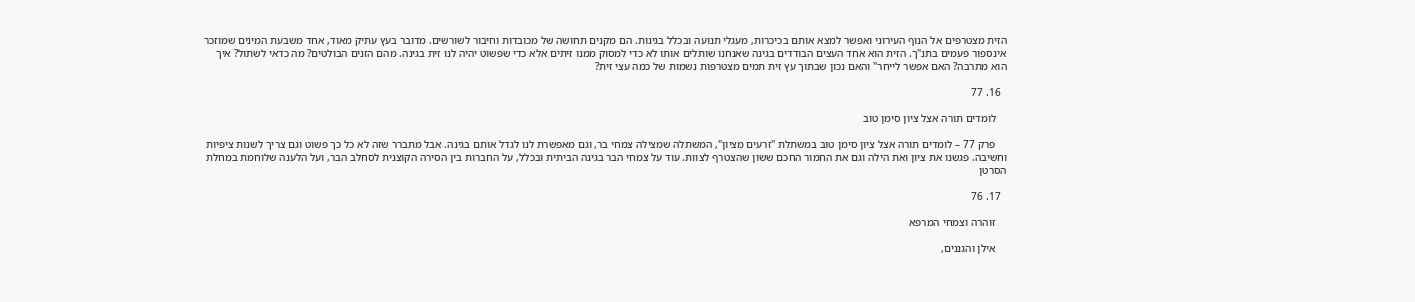הזית מצטרפים אל הנוף העירוני ואפשר למצא אותם בכיכרות, מעגלי תנועה ובכלל בגינות. הם מקנים תחושה של מכובדות וחיבור לשורשים. מדובר בעץ עתיק מאוד, אחד משבעת המינים שמוזכר אינספור פעמים בתנ"ך. הזית הוא אחד העצים הבודדים בגינה שאנחנו שותלים אותו לא כדי למסוק ממנו זיתים אלא כדי שפשוט יהיה לנו זית בגינה. מהם הזנים הבולטים? מה כדאי לשתול? איך הוא מתרבה? האם אפשר לייחר" והאם נכון שבתוך עץ זית תמים מצטרפות נשמות של כמה עצי זית?

  16. 77

    לומדים תורה אצל ציון סימן טוב

    פרק 77 – לומדים תורה אצל ציון סימן טוב במשתלת "זרעים מציון", המשתלה שמצילה צמחי בר, וגם מאפשרת לנו לגדל אותם בגינה. אבל מתברר שזה לא כל כך פשוט וגם צריך לשנות ציפיות וחשיבה. פגשנו את ציון ואת הילה וגם את החמור החכם ששון שהצטרף לצוות. עוד על צמחי הבר בגינה הביתית ובכלל, על החברות בין הסירה הקוצנית לסחלב הבר, ועל הלענה שלוחמת במחלת הסרטן

  17. 76

    זוהרה וצמחי המרפא

    אילן והגננים,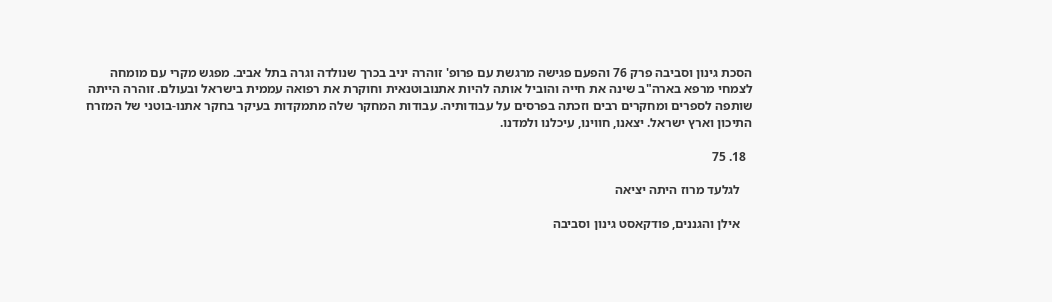הסכת גינון וסביבה פרק 76 והפעם פגישה מרגשת עם פרופ' זוהרה יניב בכרך שנולדה וגרה בתל אביב. מפגש מקרי עם מומחה לצמחי מרפא בארה"ב שינה את חייה והוביל אותה להיות אתנובוטנאית וחוקרת את רפואה עממית בישראל ובעולם. זוהרה הייתה שותפה לספרים ומחקרים רבים וזכתה בפרסים על עבודותיה. עבודות המחקר שלה מתמקדות בעיקר בחקר אתנו-בוטני של המזרח התיכון וארץ ישראל. יצאנו, חווינו, עיכלנו ולמדנו.

  18. 75

    לגלעד מרוז היתה יציאה

    אילן והגננים, פודקאסט גינון וסביבה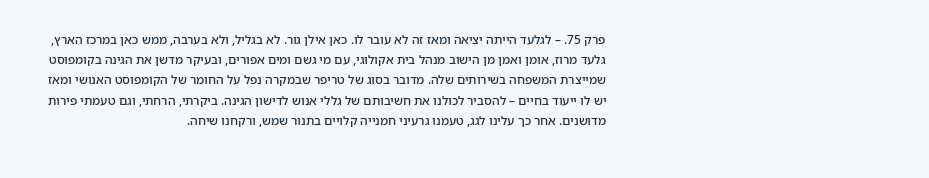פרק 75. – לגלעד הייתה יציאה ומאז זה לא עובר לו. כאן אילן גור. לא בגליל, ולא בערבה, ממש כאן במרכז הארץ, גלעד מרוז, אומן ואמן מן הישוב מנהל בית אקולוגי, עם מי גשם ומים אפורים, ובעיקר מדשן את הגינה בקומפוסט שמייצרת המשפחה בשירותים שלה. מדובר בסוג של טריפר שבמקרה נפל על החומר של הקומפוסט האנושי ומאז יש לו ייעוד בחיים – להסביר לכולנו את חשיבותם של גללי אנוש לדישון הגינה. ביקרתי, הרחתי, וגם טעמתי פירות מדושנים. אחר כך עלינו לגג, טעמנו גרעיני חמנייה קלויים בתנור שמש, ורקחנו שיחה.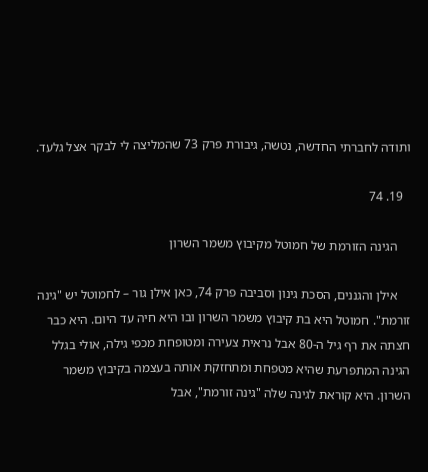ותודה לחברתי החדשה, נטשה, גיבורת פרק 73 שהמליצה לי לבקר אצל גלעד.

  19. 74

    הגינה הזורמת של חמוטל מקיבוץ משמר השרון

    אילן והגננים, הסכת גינון וסביבה פרק 74, כאן אילן גור – לחמוטל יש "גינה זורמת". חמוטל היא בת קיבוץ משמר השרון ובו היא חיה עד היום. היא כבר חצתה את רף גיל ה-80 אבל נראית צעירה ומטופחת מכפי גילה, אולי בגלל הגינה המתפרעת שהיא מטפחת ומתחזקת אותה בעצמה בקיבוץ משמר השרון. היא קוראת לגינה שלה "גינה זורמת", אבל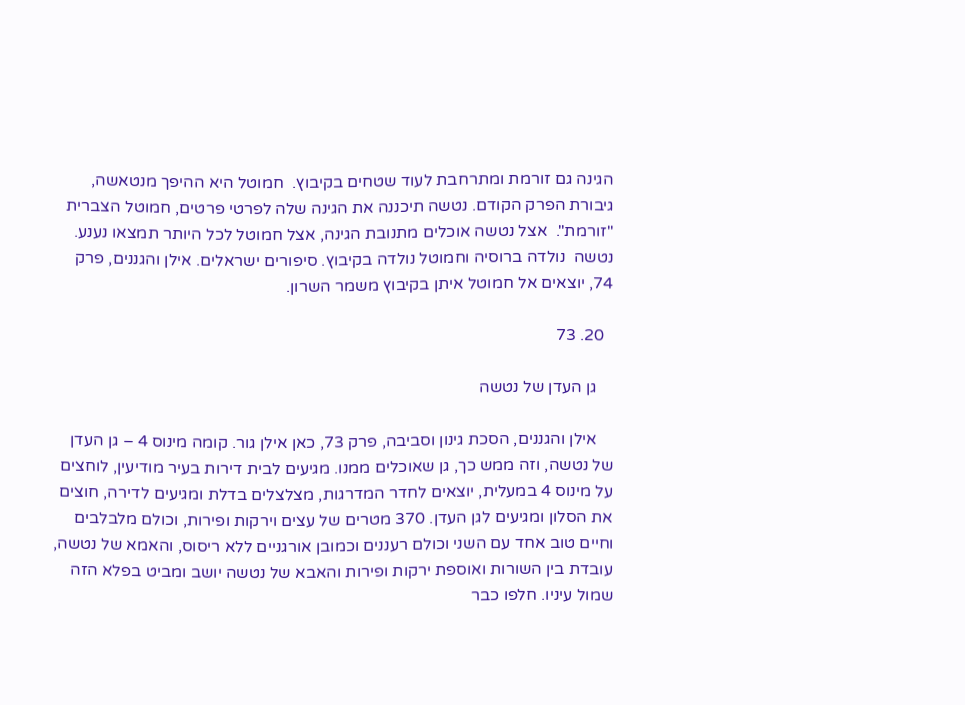הגינה גם זורמת ומתרחבת לעוד שטחים בקיבוץ.  חמוטל היא ההיפך מנטאשה, גיבורת הפרק הקודם. נטשה תיכננה את הגינה שלה לפרטי פרטים, חמוטל הצברית "זורמת".  אצל נטשה אוכלים מתנובת הגינה, אצל חמוטל לכל היותר תמצאו נענע. נטשה  נולדה ברוסיה וחמוטל נולדה בקיבוץ. סיפורים ישראלים. אילן והגננים, פרק 74, יוצאים אל חמוטל איתן בקיבוץ משמר השרון.

  20. 73

    גן העדן של נטשה

    אילן והגננים, הסכת גינון וסביבה, פרק 73, כאן אילן גור. קומה מינוס 4 – גן העדן של נטשה, וזה ממש כך, גן שאוכלים ממנו. מגיעים לבית דירות בעיר מודיעין, לוחצים על מינוס 4 במעלית, יוצאים לחדר המדרגות, מצלצלים בדלת ומגיעים לדירה, חוצים את הסלון ומגיעים לגן העדן. 370 מטרים של עצים וירקות ופירות, וכולם מלבלבים וחיים טוב אחד עם השני וכולם רעננים וכמובן אורגניים ללא ריסוס, והאמא של נטשה, עובדת בין השורות ואוספת ירקות ופירות והאבא של נטשה יושב ומביט בפלא הזה שמול עיניו. חלפו כבר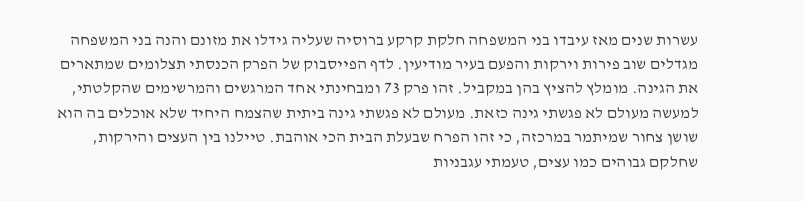עשרות שנים מאז עיבדו בני המשפחה חלקת קרקע ברוסיה שעליה גידלו את מזונם והנה בני המשפחה מגדלים שוב פירות וירקות והפעם בעיר מודיעין. לדף הפייסבוק של הפרק הכנסתי תצלומים שמתארים את הגינה. מומלץ להציץ בהן במקביל. זהו פרק 73 ומבחינתי אחד המרגשים והמרשימים שהקלטתי, למעשה מעולם לא פגשתי גינה כזאת. מעולם לא פגשתי גינה ביתית שהצמח היחיד שלא אוכלים בה הוא שושן צחור שמיתמר במרכזה, כי זהו הפרח שבעלת הבית הכי אוהבת. טיילנו בין העצים והירקות, שחלקם גבוהים כמו עצים, טעמתי עגבניות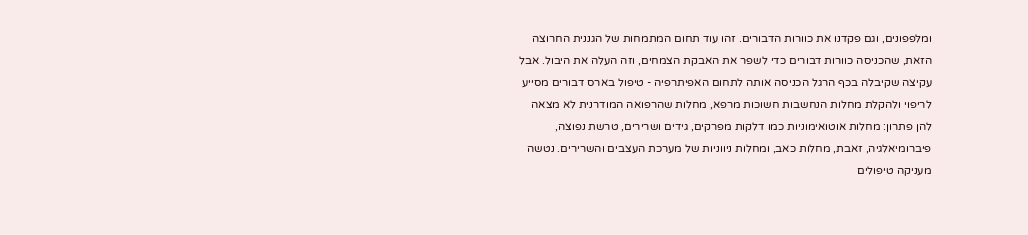ומלפפונים, וגם פקדנו את כוורות הדבורים. זהו עוד תחום המתמחות של הגננית החרוצה הזאת, שהכניסה כוורות דבורים כדי לשפר את האבקת הצמחים, וזה העלה את היבול. אבל עקיצה שקיבלה בכף הרגל הכניסה אותה לתחום האפיתרפיה - טיפול בארס דבורים מסייע לריפוי ולהקלת מחלות הנחשבות חשוכות מרפא, מחלות שהרפואה המודרנית לא מצאה להן פתרון: מחלות אוטואימוניות כמו דלקות מפרקים, גידים ושרירים, טרשת נפוצה, פיברומיאלגיה, זאבת, מחלות כאב, ומחלות ניווניות של מערכת העצבים והשרירים. נטשה מעניקה טיפולים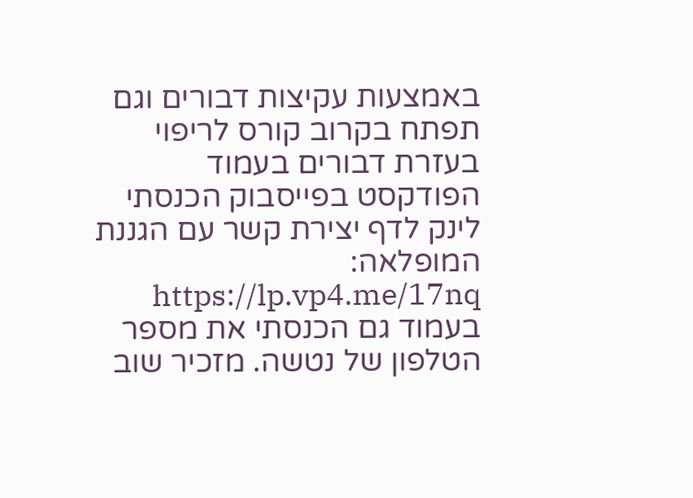באמצעות עקיצות דבורים וגם תפתח בקרוב קורס לריפוי בעזרת דבורים בעמוד הפודקסט בפייסבוק הכנסתי לינק לדף יצירת קשר עם הגננת המופלאה: https://lp.vp4.me/17nq בעמוד גם הכנסתי את מספר הטלפון של נטשה. מזכיר שוב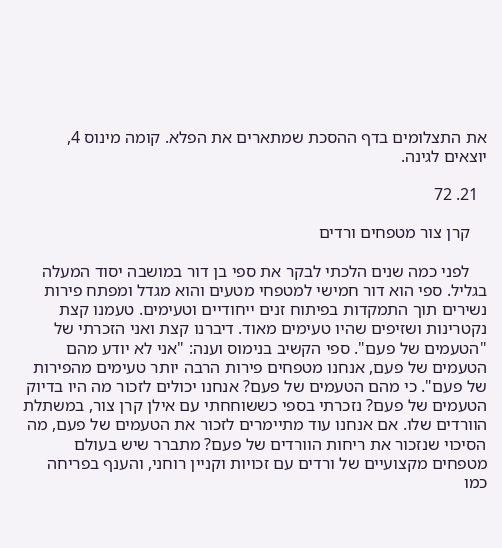את התצלומים בדף ההסכת שמתארים את הפלא. קומה מינוס 4, יוצאים לגינה.

  21. 72

    קרן צור מטפחים ורדים

    לפני כמה שנים הלכתי לבקר את ספי בן דור במושבה יסוד המעלה בגליל. ספי הוא דור חמישי למטפחי מטעים והוא מגדל ומפתח פירות נשירים תוך התמקדות בפיתוח זנים ייחודיים וטעימים. טעמנו קצת נקטרינות ושזיפים שהיו טעימים מאוד. דיברנו קצת ואני הזכרתי של "הטעמים של פעם". ספי הקשיב בנימוס וענה: "אני לא יודע מהם הטעמים של פעם, אנחנו מטפחים פירות הרבה יותר טעימים מהפירות של פעם". כי מהם הטעמים של פעם? אנחנו יכולים לזכור מה היו בדיוק הטעמים של פעם? נזכרתי בספי כששוחחתי עם אילן קרן צור, במשתלת הוורדים שלו. אם אנחנו עוד מתיימרים לזכור את הטעמים של פעם, מה הסיכוי שנזכור את ריחות הוורדים של פעם? מתברר שיש בעולם מטפחים מקצועיים של ורדים עם זכויות וקניין רוחני, והענף בפריחה כמו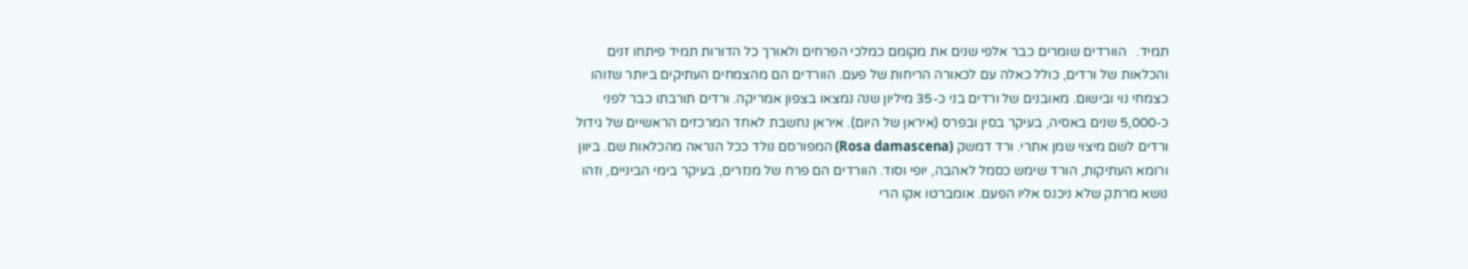תמיד.   הוורדים שומרים כבר אלפי שנים את מקומם כמלכי הפרחים ולאורך כל הדורות תמיד פיתחו זנים והכלאות של ורדים, כולל כאלה עם לכאורה הריחות של פעם. הוורדים הם מהצמחים העתיקים ביותר שזוהו כצמחי נוי ובישום. מאובנים של ורדים בני כ-35 מיליון שנה נמצאו בצפון אמריקה. ורדים תורבתו כבר לפני כ-5,000 שנים באסיה, בעיקר בסין ובפרס (איראן של היום). איראן נחשבת לאחד המרכזים הראשיים של גידול ורדים לשם מיצוי שמן אתרי. ורד דמשק (Rosa damascena) המפורסם נולד ככל הנראה מהכלאות שם. ביוון ורומא העתיקות, הורד שימש כסמל לאהבה, יופי וסוד. הוורדים הם פרח של מנזרים, בעיקר בימי הביניים, וזהו נושא מרתק שלא ניכנס אליו הפעם. אומברטו אקו הרי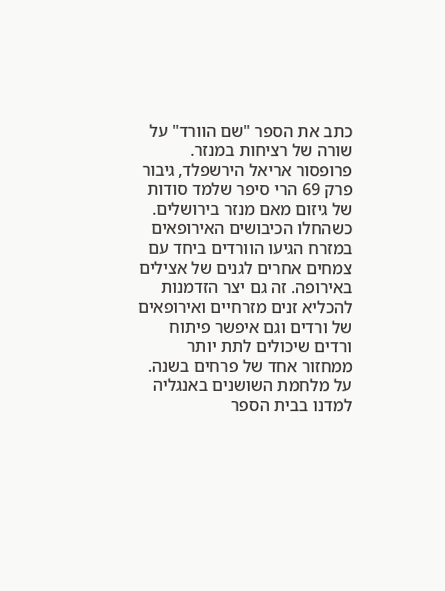כתב את הספר "שם הוורד" על שורה של רציחות במנזר. פרופסור אריאל הירשפלד, גיבור פרק 69 הרי סיפר שלמד סודות של גיזום מאם מנזר בירושלים. כשהחלו הכיבושים האירופאים במזרח הגיעו הוורדים ביחד עם צמחים אחרים לגנים של אצילים באירופה. זה גם יצר הזדמנות להכליא זנים מזרחיים ואירופאים של ורדים וגם איפשר פיתוח ורדים שיכולים לתת יותר ממחזור אחד של פרחים בשנה. על מלחמת השושנים באנגליה למדנו בבית הספר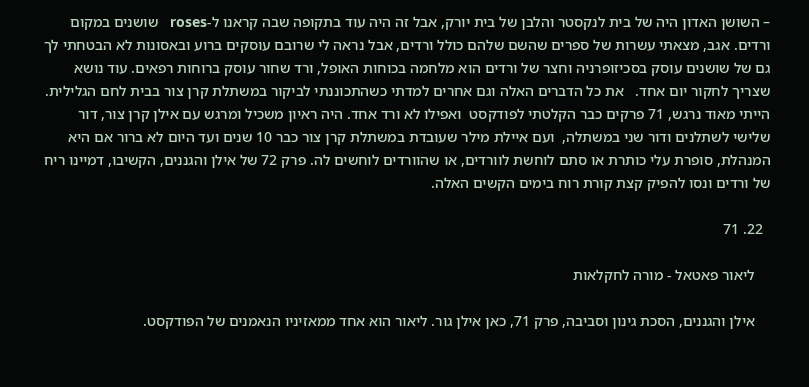– השושן האדון היה של בית לנקסטר והלבן של בית יורק, אבל זה היה עוד בתקופה שבה קראנו ל-roses   שושנים במקום ורדים. אגב, מצאתי עשרות של ספרים שהשם שלהם כולל ורדים, אבל נראה לי שרובם עוסקים ברוע ובאסונות לא הבטחתי לך גם של שושנים עוסק בסכיזופרניה וחצר של ורדים הוא מלחמה בכוחות האופל, ורד שחור עוסק ברוחות רפאים. עוד נושא שצריך לחקור יום אחד.   את כל הדברים האלה וגם אחרים למדתי כשהתכוננתי לביקור במשתלת קרן צור בבית לחם הגלילית. הייתי מאוד נרגש, 71 פרקים כבר הקלטתי לפודקסט  ואפילו לא ורד אחד. היה ראיון משכיל ומרגש עם אילן קרן צור, דור שלישי לשתלנים ודור שני במשתלה,  ועם איילת מילר שעובדת במשתלת קרן צור כבר 10 שנים ועד היום לא ברור אם היא המנהלת, סופרת עלי כותרת או סתם לוחשת לוורדים, או שהוורדים לוחשים לה. פרק 72 של אילן והגננים, הקשיבו, דמיינו ריח של ורדים ונסו להפיק קצת קורת רוח בימים הקשים האלה.

  22. 71

    ליאור פאטאל - מורה לחקלאות

    אילן והגננים, הסכת גינון וסביבה, פרק 71, כאן אילן גור. ליאור הוא אחד ממאזיניו הנאמנים של הפודקסט.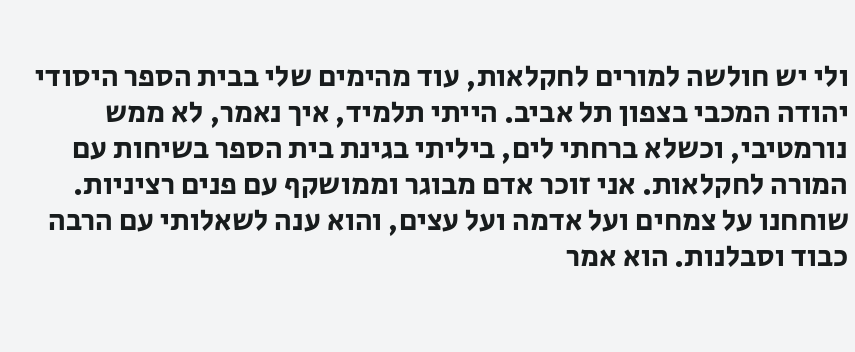ולי יש חולשה למורים לחקלאות, עוד מהימים שלי בבית הספר היסודי יהודה המכבי בצפון תל אביב. הייתי תלמיד, איך נאמר, לא ממש נורמטיבי, וכשלא ברחתי לים, ביליתי בגינת בית הספר בשיחות עם המורה לחקלאות. אני זוכר אדם מבוגר וממושקף עם פנים רציניות. שוחחנו על צמחים ועל אדמה ועל עצים, והוא ענה לשאלותי עם הרבה כבוד וסבלנות. הוא אמר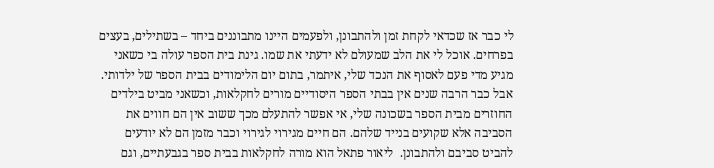לי כבר אז שכדאי לקחת זמן ולהתבונן, ולפעמים היינו מתבוננים ביחד – בשתילים, בעצים בפרחים. אוכל לי את הלב שמעולם לא ידעתי את שמו. גינת בית הספר עולה בי כשאני מגיע מדי פעם לאסוף את הנכד שלי, איתמר, בתום יום הלימודים בבית הספר של ילדותי. אבל כבר הרבה שנים אין בבתי הספר היסודיים מורים לחקלאות, וכשאני מביט בילדים החוזרים מבית הספר בשכונה שלי, אי אפשר להתעלם מכך ששוב אין הם חווים את הסביבה אלא שקועים בנייד שלהם. הם חיים מגירוי לגירוי וכבר מזמן הם לא יודעים להביט סביבם ולהתבונן.  ליאור פתאל הוא מורה לחקלאות בבית ספר בגבעתיים, וגם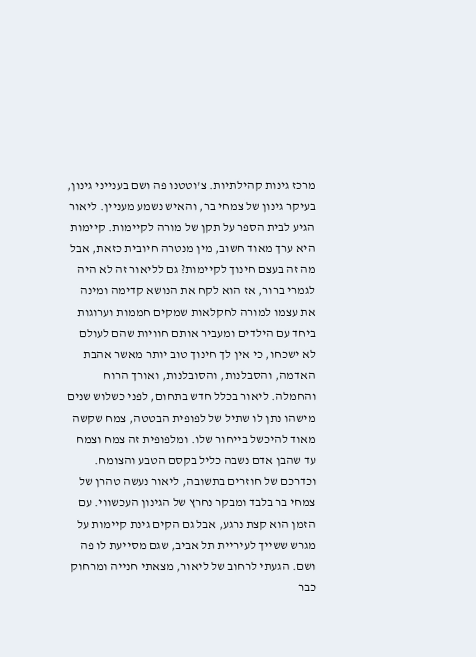מרכז גינות קהילתיות. צ'וטטנו פה ושם בענייני גינון, בעיקר גינון של צמחי בר, והאיש נשמע מעניין. ליאור הגיע לבית הספר על תקן של מורה לקיימות. קיימות היא ערך מאוד חשוב, מין מנטרה חיובית כזאת, אבל מה זה בעצם חינוך לקיימות? גם לליאור זה לא היה לגמרי ברור, אז הוא לקח את הנושא קדימה ומינה את עצמו למורה לחקלאות שמקים חממות וערוגות ביחד עם הילדים ומעביר אותם חוויות שהם לעולם לא ישכחו, כי אין לך חינוך טוב יותר מאשר אהבת האדמה, והסבלנות, והסובלנות, ואורך הרוח והחמלה. ליאור בכלל חדש בתחום, לפני כשלוש שנים מישהו נתן לו שתיל של לפופית הבטטה, צמח שקשה מאוד להיכשל בייחור שלו. ומלפופית זה צמח וצמח עד שהבן אדם נשבה כליל בקסם הטבע והצומח. וכדרכם של חוזרים בתשובה, ליאור נעשה טהרן של צמחי בר בלבד ומבקר נחרץ של הגינון העכשווי. עם הזמן הוא קצת נרגע, אבל גם הקים גינת קיימות על מגרש ששייך לעיריית תל אביב, שגם מסייעת לו פה ושם. הגעתי לרחוב של ליאור, מצאתי חנייה ומרחוק כבר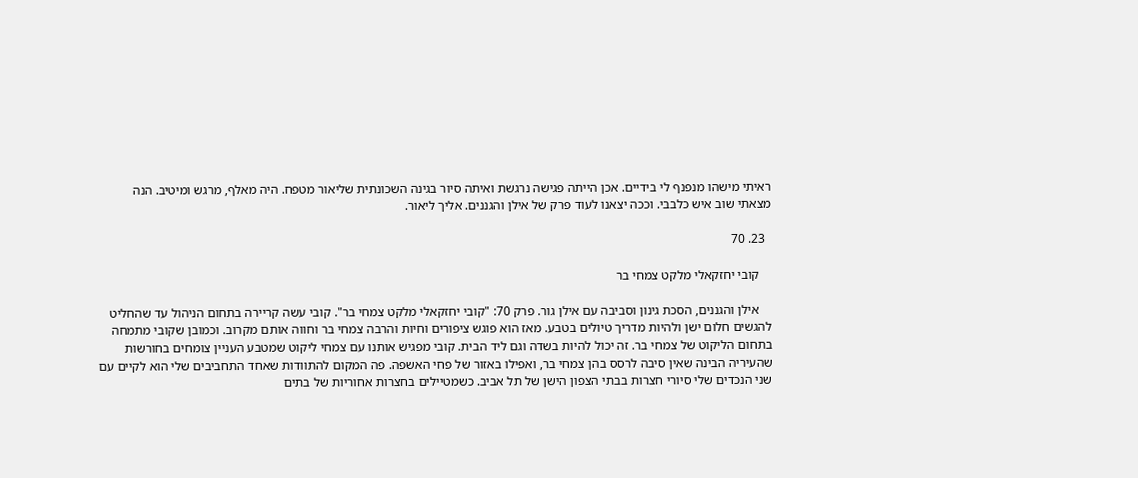ראיתי מישהו מנפנף לי בידיים. אכן הייתה פגישה נרגשת ואיתה סיור בגינה השכונתית שליאור מטפח. היה מאלף, מרגש ומיטיב. הנה מצאתי שוב איש כלבבי. וככה יצאנו לעוד פרק של אילן והגננים. אליך ליאור.

  23. 70

    קובי יחזקאלי מלקט צמחי בר

    אילן והגננים, הסכת גינון וסביבה עם אילן גור. פרק 70: "קובי יחזקאלי מלקט צמחי בר". קובי עשה קריירה בתחום הניהול עד שהחליט להגשים חלום ישן ולהיות מדריך טיולים בטבע. מאז הוא פוגש ציפורים וחיות והרבה צמחי בר וחווה אותם מקרוב. וכמובן שקובי מתמחה בתחום הליקוט של צמחי בר. זה יכול להיות בשדה וגם ליד הבית. קובי מפגיש אותנו עם צמחי ליקוט שמטבע העניין צומחים בחורשות שהעיריה הבינה שאין סיבה לרסס בהן צמחי בר, ואפילו באזור של פחי האשפה. פה המקום להתוודות שאחד התחביבים שלי הוא לקיים עם שני הנכדים שלי סיורי חצרות בבתי הצפון הישן של תל אביב. כשמטיילים בחצרות אחוריות של בתים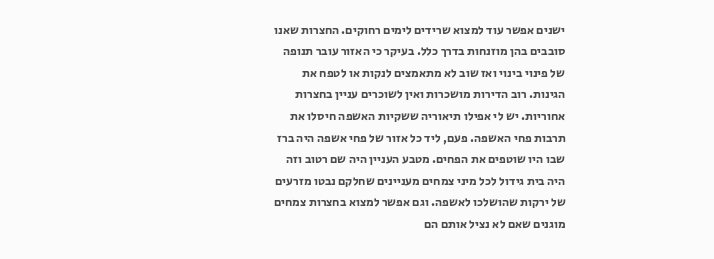ישנים אפשר עוד למצוא שרידים לימים רחוקים. החצרות שאנו סובבים בהן מוזנחות בדרך כלל. בעיקר כי האזור עובר תנופה של פינוי בינוי ואז שוב לא מתאמצים לנקות או לטפח את הגינות. רוב הדירות מושכרות ואין לשוכרים עניין בחצרות אחוריות. יש לי אפילו תיאוריה ששקיות האשפה חיסלו את תרבות פחי האשפה. פעם, ליד כל אזור של פחי אשפה היה ברז שבו היו שוטפים את הפחים. מטבע העניין היה שם רטוב וזה היה בית גידול לכל מיני צמחים מעניינים שחלקם נבטו מזרעים של ירקות שהושלכו לאשפה. וגם אפשר למצוא בחצרות צמחים מוגנים שאם לא נציל אותם הם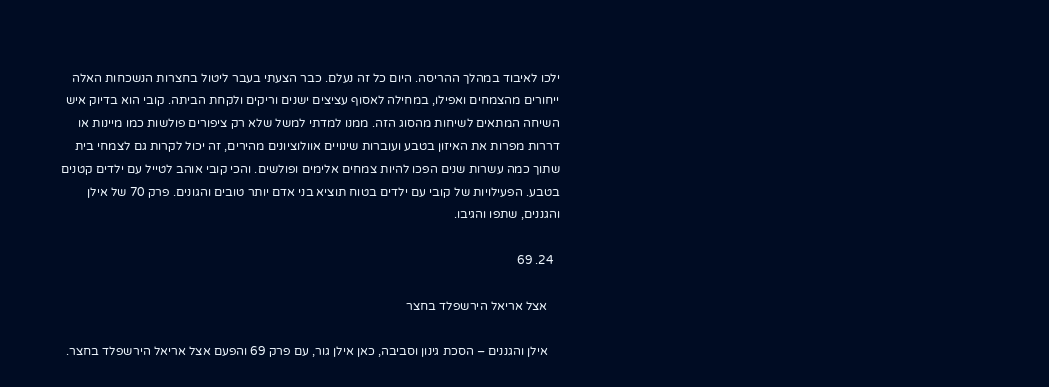ילכו לאיבוד במהלך ההריסה. היום כל זה נעלם. כבר הצעתי בעבר ליטול בחצרות הנשכחות האלה ייחורים מהצמחים ואפילו, במחילה לאסוף עציצים ישנים וריקים ולקחת הביתה. קובי הוא בדיוק איש השיחה המתאים לשיחות מהסוג הזה. ממנו למדתי למשל שלא רק ציפורים פולשות כמו מיינות או דררות מפרות את האיזון בטבע ועוברות שינויים אוולוציונים מהירים, זה יכול לקרות גם לצמחי בית שתוך כמה עשרות שנים הפכו להיות צמחים אלימים ופולשים. והכי קובי אוהב לטייל עם ילדים קטנים בטבע. הפעילויות של קובי עם ילדים בטוח תוציא בני אדם יותר טובים והגונים. פרק 70 של אילן והגננים, שתפו והגיבו.

  24. 69

    אצל אריאל הירשפלד בחצר

    אילן והגננים – הסכת גינון וסביבה, כאן אילן גור, עם פרק 69 והפעם אצל אריאל הירשפלד בחצר.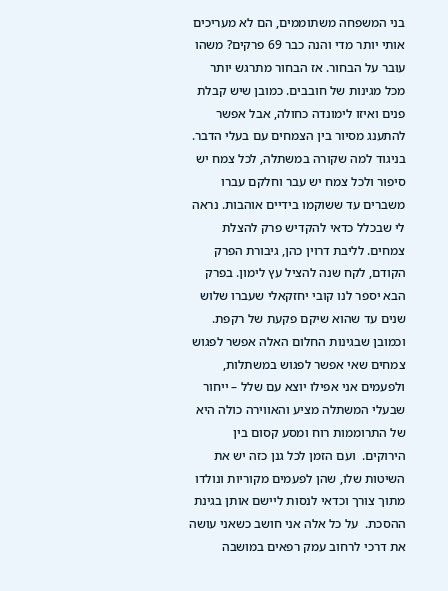בני המשפחה משתוממים, הם לא מעריכים אותי יותר מדי והנה כבר 69 פרקים? משהו עובר על הבחור. אז הבחור מתרגש יותר מכל מגינות של חובבים. כמובן שיש קבלת פנים ואיזו לימונדה כחולה, אבל אפשר להתענג מסיור בין הצמחים עם בעלי הדבר. בניגוד למה שקורה במשתלה, לכל צמח יש סיפור ולכל צמח יש עבר וחלקם עברו משברים עד ששוקמו בידיים אוהבות. נראה לי שבכלל כדאי להקדיש פרק להצלת צמחים. לליבת דרוין כהן, גיבורת הפרק הקודם, לקח שנה להציל עץ לימון. בפרק הבא יספר לנו קובי יחזקאלי שעברו שלוש שנים עד שהוא שיקם פקעת של רקפת. וכמובן שבגינות החלום האלה אפשר לפגוש צמחים שאי אפשר לפגוש במשתלות, ולפעמים אני אפילו יוצא עם שלל – ייחור שבעלי המשתלה מציע והאווירה כולה היא של התרוממות רוח ומסע קסום בין הירוקים.  ועם הזמן לכל גנן כזה יש את השיטות שלו, שהן לפעמים מקוריות ונולדו מתוך צורך וכדאי לנסות ליישם אותן בגינת ההסכת.  על כל אלה אני חושב כשאני עושה את דרכי לרחוב עמק רפאים במושבה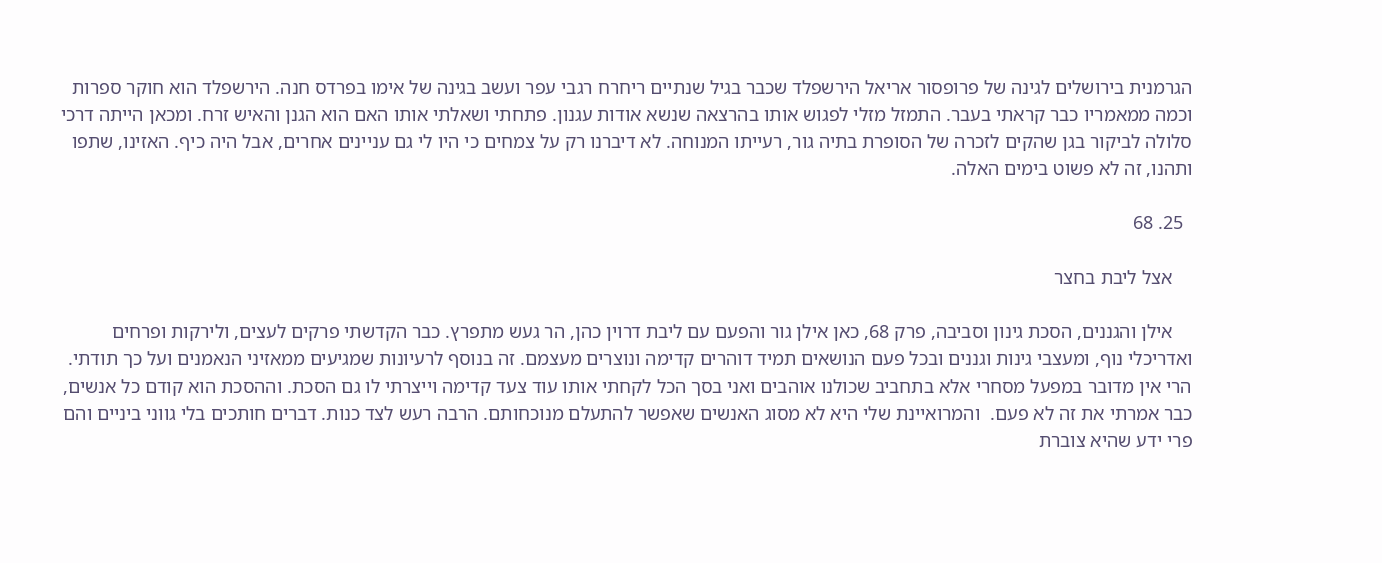הגרמנית בירושלים לגינה של פרופסור אריאל הירשפלד שכבר בגיל שנתיים ריחרח רגבי עפר ועשב בגינה של אימו בפרדס חנה. הירשפלד הוא חוקר ספרות וכמה ממאמריו כבר קראתי בעבר. התמזל מזלי לפגוש אותו בהרצאה שנשא אודות עגנון. פתחתי ושאלתי אותו האם הוא הגנן והאיש זרח. ומכאן הייתה דרכי סלולה לביקור בגן שהקים לזכרה של הסופרת בתיה גור, רעייתו המנוחה. לא דיברנו רק על צמחים כי היו לי גם עניינים אחרים, אבל היה כיף. האזינו, שתפו ותהנו, זה לא פשוט בימים האלה.

  25. 68

    אצל ליבת בחצר

    אילן והגננים, הסכת גינון וסביבה, פרק 68, כאן אילן גור והפעם עם ליבת דרוין כהן, הר געש מתפרץ. כבר הקדשתי פרקים לעצים, ולירקות ופרחים ואדריכלי נוף, ומעצבי גינות וגננים ובכל פעם הנושאים תמיד דוהרים קדימה ונוצרים מעצמם. זה בנוסף לרעיונות שמגיעים ממאזיני הנאמנים ועל כך תודתי. הרי אין מדובר במפעל מסחרי אלא בתחביב שכולנו אוהבים ואני בסך הכל לקחתי אותו עוד צעד קדימה וייצרתי לו גם הסכת. וההסכת הוא קודם כל אנשים, כבר אמרתי את זה לא פעם.  והמרואיינת שלי היא לא מסוג האנשים שאפשר להתעלם מנוכחותם. הרבה רעש לצד כנות. דברים חותכים בלי גווני ביניים והם פרי ידע שהיא צוברת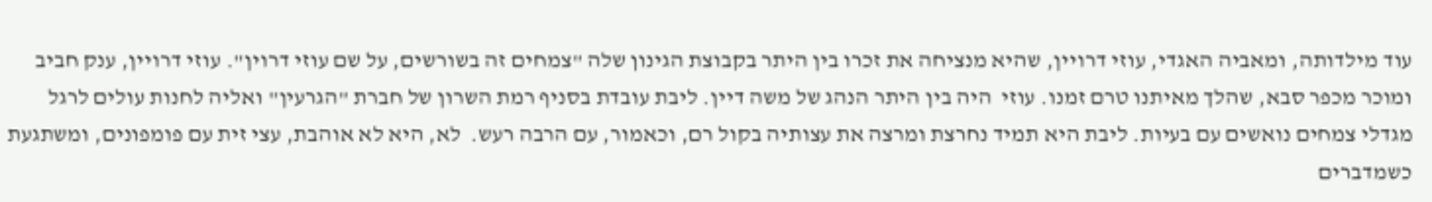עוד מילדותה, ומאביה האגדי, עוזי דרויין, שהיא מנציחה את זכרו בין היתר בקבוצת הגינון שלה "צמחים זה בשורשים, על שם עוזי דרוין". עוזי דרויין, ענק חביב ומוכר מכפר סבא, שהלך מאיתנו טרם זמנו. עוזי  היה בין היתר הנהג של משה דיין. ליבת עובדת בסניף רמת השרון של חברת "הגרעין" ואליה לחנות עולים לרגל מגדלי צמחים נואשים עם בעיות. ליבת היא תמיד נחרצת ומרצה את עצותיה בקול רם, וכאמור, עם הרבה רעש.  לא, היא לא אוהבת, עצי זית עם פומפונים, ומשתגעת כשמדברים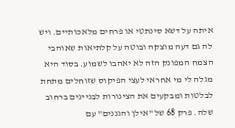איתה על דשא סינתטי או פרחים מלאכותיים. ויש לה גם דעה מוצקה ובוטה על קלתיאות שאוהבי הצמח המפונק הזה לא יאהבו לשמוע. בסוד היא מגלה לי מי אחראי לעצי הפיקוס שזוחלים מתחת לבלטות ומבקעים את הצינורות לבניינים ברחוב שלה. פרק 68 של "אילן והגננים" עם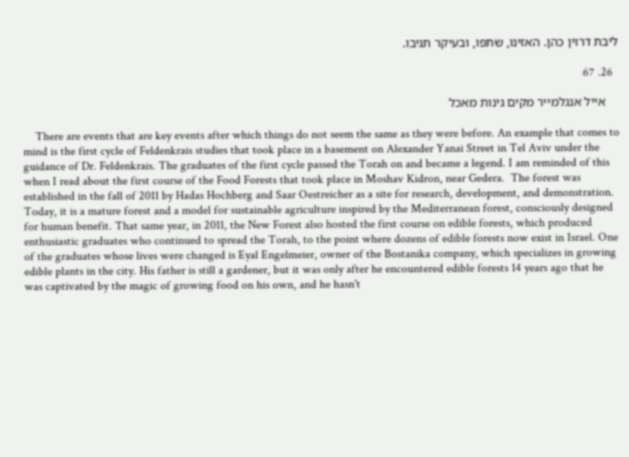ליבת דרוין כהן. האזינו, שתפו, ובעיקר תגיבו.

  26. 67

    אייל אנגלמייר מקים גינות מאכל

    There are events that are key events after which things do not seem the same as they were before. An example that comes to mind is the first cycle of Feldenkrais studies that took place in a basement on Alexander Yanai Street in Tel Aviv under the guidance of Dr. Feldenkrais. The graduates of the first cycle passed the Torah on and became a legend. I am reminded of this when I read about the first course of the Food Forests that took place in Moshav Kidron, near Gedera.  The forest was established in the fall of 2011 by Hadas Hochberg and Saar Oestreicher as a site for research, development, and demonstration. Today, it is a mature forest and a model for sustainable agriculture inspired by the Mediterranean forest, consciously designed for human benefit. That same year, in 2011, the New Forest also hosted the first course on edible forests, which produced enthusiastic graduates who continued to spread the Torah, to the point where dozens of edible forests now exist in Israel. One of the graduates whose lives were changed is Eyal Engelmeier, owner of the Bostanika company, which specializes in growing edible plants in the city. His father is still a gardener, but it was only after he encountered edible forests 14 years ago that he was captivated by the magic of growing food on his own, and he hasn't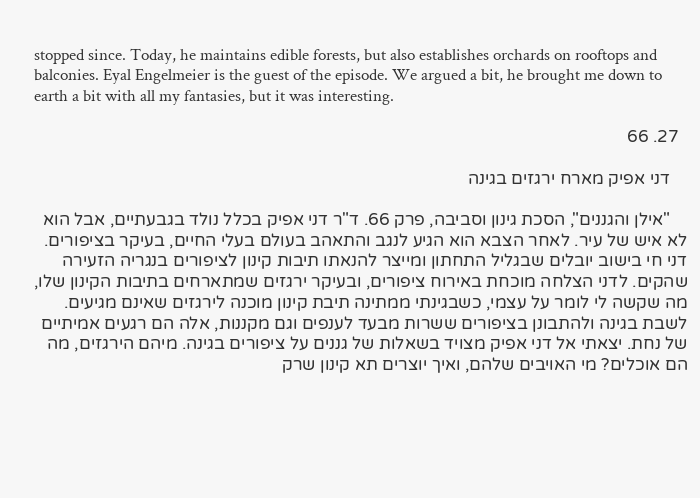stopped since. Today, he maintains edible forests, but also establishes orchards on rooftops and balconies. Eyal Engelmeier is the guest of the episode. We argued a bit, he brought me down to earth a bit with all my fantasies, but it was interesting.

  27. 66

    דני אפיק מארח ירגזים בגינה

    "אילן והגננים", הסכת גינון וסביבה, פרק 66. ד"ר דני אפיק בכלל נולד בגבעתיים, אבל הוא לא איש של עיר. לאחר הצבא הוא הגיע לנגב והתאהב בעולם בעלי החיים, בעיקר בציפורים. דני חי בישוב יובלים שבגליל התחתון ומייצר להנאתו תיבות קינון לציפורים בנגריה הזעירה שהקים. לדני הצלחה מוכחת באירוח ציפורים, ובעיקר ירגזים שמתארחים בתיבות הקינון שלו, מה שקשה לי לומר על עצמי, כשבגינתי ממתינה תיבת קינון מוכנה לירגזים שאינם מגיעים. לשבת בגינה ולהתבונן בציפורים ששרות מבעד לענפים וגם מקננות, אלה הם רגעים אמיתיים של נחת. יצאתי אל דני אפיק מצויד בשאלות של גננים על ציפורים בגינה. מיהם הירגזים, מה הם אוכלים? מי האויבים שלהם, ואיך יוצרים תא קינון שרק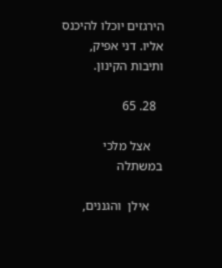הירגזים יוכלו להיכנס אליו. דני אפיק, ותיבות הקינון.

  28. 65

    אצל מלכי במשתלה

    אילן  והגננים,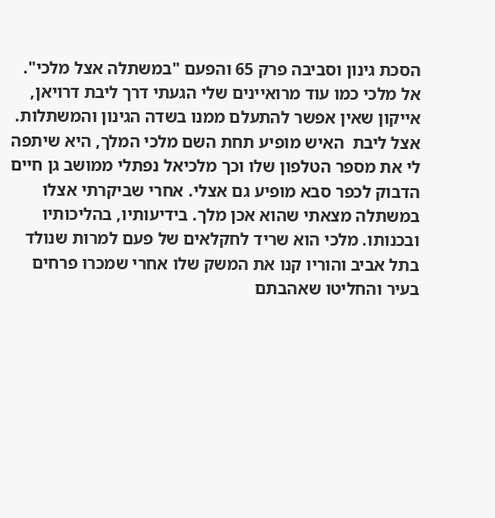הסכת גינון וסביבה פרק 65 והפעם "במשתלה אצל מלכי". אל מלכי כמו עוד מרואיינים שלי הגעתי דרך ליבת דרויאן, אייקון שאין אפשר להתעלם ממנו בשדה הגינון והמשתלות. אצל ליבת  האיש מופיע תחת השם מלכי המלך, היא שיתפה לי את מספר הטלפון שלו וכך מלכיאל נפתלי ממושב גן חיים הדבוק לכפר סבא מופיע גם אצלי. אחרי שביקרתי אצלו במשתלה מצאתי שהוא אכן מלך. בידיעותיו, בהליכותיו ובכנותו. מלכי הוא שריד לחקלאים של פעם למרות שנולד בתל אביב והוריו קנו את המשק שלו אחרי שמכרו פרחים בעיר והחליטו שאהבתם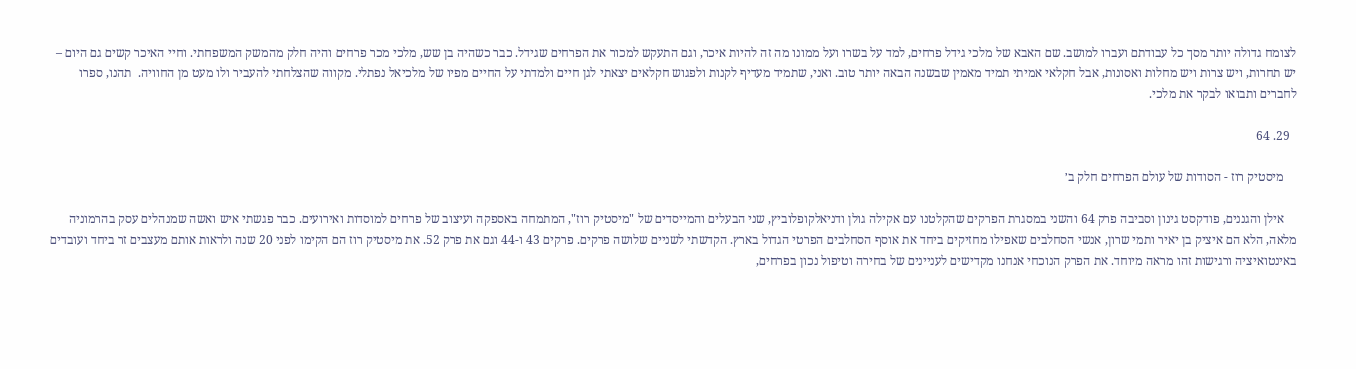לצומח גדולה יותר מסך כל עבודתם ועברו למושב. שם האבא של מלכי גידל פרחים, למד על בשרו ועל ממונו מה זה להיות איכר, וגם התעקש למכור את הפרחים שגידל. כבר כשהיה בן שש, מלכי מכר פרחים והיה חלק מהמשק המשפחתי. וחיי האיכר קשים גם היום – יש תחרות, ויש צרות ויש מחלות ואסונות, אבל חקלאי אמיתי תמיד מאמין שבשנה הבאה יותר טוב. ואני, שתמיד מעדיף לקנות ולפגוש חקלאים יצאתי לגן חיים ולמדתי על החיים מפיו של מלכיאל נפתלי. מקווה שהצלחתי להעביר ולו מעט מן החוויה.  תהנו, ספרו לחברים ותבואו לבקר את מלכי.

  29. 64

    מיסטיק רוז - הסודות של עולם הפרחים חלק ב׳

    אילן והגננים, פודקסט גינון וסביבה פרק 64 והשני במסגרת הפרקים שהקלטנו עם אקילה גולן ודניאלקופלוביץ, שני הבעלים והמייסדים של "מיסטיק רוז", המתמחה באספקה ועיצוב של פרחים למוסדות ואירועים. כבר פגשתי איש ואשה שמנהלים עסק בהרמוניה מלאה, הלא הם איציק בן יאיר ותמי שרון, אנשי הסחלבים שאפילו מחזיקים ביחד את אוסף הסחלבים הפרטי הגדול בארץ. הקדשתי לשניים שלושה פרקים. פרקים 43 ו-44 וגם את פרק 52. את מיסטיק רוז הם הקימו לפני 20 שנה ולראות אותם מעצבים זר ביחד ועובדים באינטואיציה ורגישות זהו מראה מיוחד. את הפרק הנוכחי אנחנו מקדישים לעניינים של בחירה וטיפול נכון בפרחים,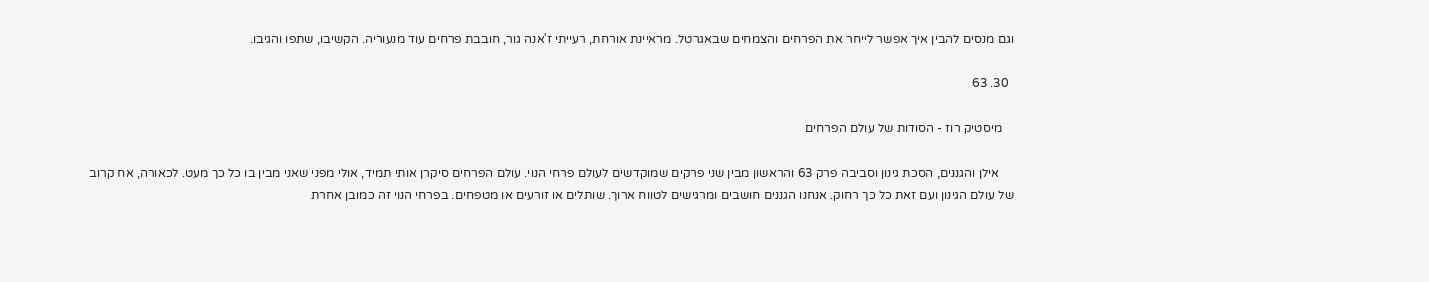וגם מנסים להבין איך אפשר לייחר את הפרחים והצמחים שבאגרטל. מראיינת אורחת, רעייתי ז'אנה גור, חובבת פרחים עוד מנעוריה. הקשיבו, שתפו והגיבו.

  30. 63

    מיסטיק רוז - הסודות של עולם הפרחים

     אילן והגננים, הסכת גינון וסביבה פרק 63 והראשון מבין שני פרקים שמוקדשים לעולם פרחי הנוי. עולם הפרחים סיקרן אותי תמיד, אולי מפני שאני מבין בו כל כך מעט. לכאורה, אח קרוב של עולם הגינון ועם זאת כל כך רחוק. אנחנו הגננים חושבים ומרגישים לטווח ארוך. שותלים או זורעים או מטפחים. בפרחי הנוי זה כמובן אחרת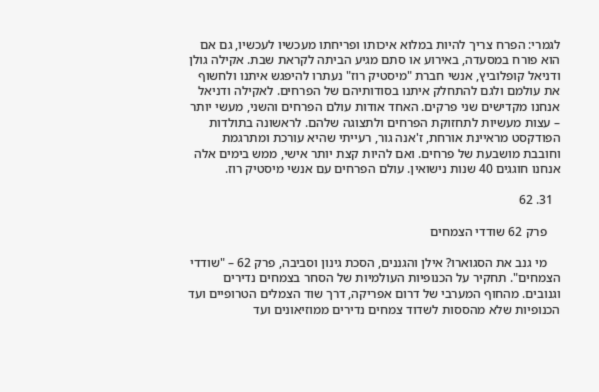לגמרי: הפרח צריך להיות במלוא איכותו ופריחתו מעכשיו לעכשיו, גם אם הוא פורח במסעדה, באירוע או סתם מגיע הביתה לקראת שבת. אקילה גולן ודניאל קופלוביץ, אנשי חברת "מיסטיק רוז" נעתרו להיפגש איתנו ולחשוף את עולמם ולגם להתחלק איתנו בסודותיהם של הפרחים. לאקילה ודניאל אנחנו מקדישים שני פרקים. האחד אודות עולם הפרחים והשני, מעשי יותר – עצות מעשיות לתחזוקת הפרחים ולתצוגה שלהם. לראשונה בתולדות הפודקסט מראיינת אורחת, ז'אנה גור, רעייתי שהיא עורכת ומתרגמת וחובבת מושבעת של פרחים. ואם להיות קצת יותר אישי, ממש בימים אלה אנחנו חוגגים 40 שנות נישואין. עולם הפרחים עם אנשי מיסטיק רוז.

  31. 62

    פרק 62 שודדי הצמחים

    מי גנב את הסגוארו? אילן והגננים, הסכת גינון וסביבה, פרק 62 – "שודדי הצמחים". תחקיר על הכנופיות העולמיות של הסחר בצמחים נדירים וגנובים. מהחוף המערבי של דרום אפריקה, דרך שוד הצמלים הטרופיים ועד הכנופיות שלא מהססות לשדוד צמחים נדירים ממוזיאונים ועד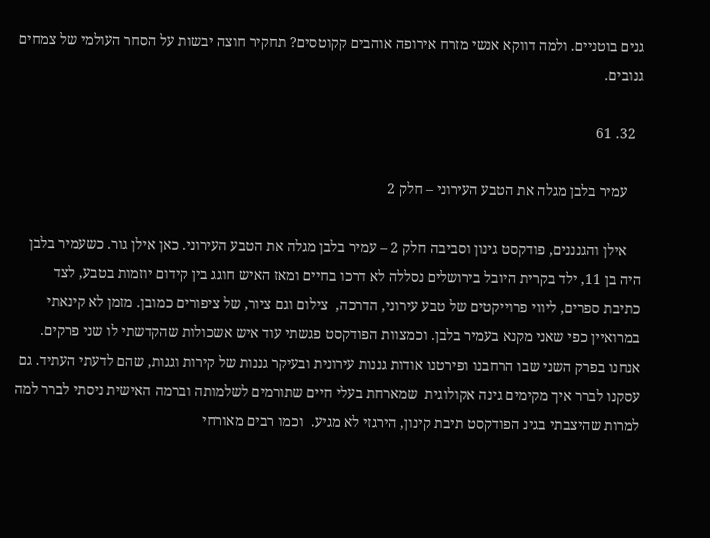גנים בוטניים. ולמה דווקא אנשי מזרח אירופה אוהבים קקוטסים? תחקיר חוצה יבשות על הסחר העולמי של צמחים גנובים.

  32. 61

    עמיר בלבן מגלה את הטבע העירוני – חלק 2

    אילן והגנננים, פודקסט גינון וסביבה חלק 2 – עמיר בלבן מגלה את הטבע העירוני. כאן אילן גור. כשעמיר בלבן היה בן 11, ילד בקרית היובל בירושלים נסללה לא דרכו בחיים ומאז האיש חוגג בין קידום יוזמות בטבע, לצד כתיבת ספרים, ליווי פרוייקטים של טבע עירוני, הדרכה,  צילום וגם ציור, של ציפורים כמובן. מזמן לא קינאתי במרואיין כפי שאני מקנא בעמיר בלבן. וכמצוות הפודקסט פגשתי עוד איש אשכולות שהקדשתי לו שני פרקים. אנחנו בפרק השני שבו הרחבנו ופירטנו אודות גננות עירונית ובעיקר גננות של קירות וגגות, שהם לדעתי העתיד. גם עסקנו לברר איך מקימים גינה אקולוגית  שמארחת בעלי חיים שתורמים לשלמותה וברמה האישית ניסתי לברר למה למרות שהיצבתי בגינ הפודקסט תיבת קינון, הירגזי לא מגיע.  וכמו רבים מאורחי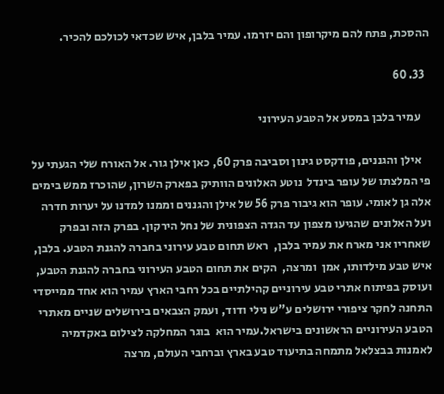ההסכת, פתח להם מיקרופון והם יזרמו. עמיר בלבן, איש שכדאי לכולכם להכיר.

  33. 60

    עמיר בלבן במסע אל הטבע העירוני

    אילן והגננים, פודקסט גינון וסביבה פרק 60, כאן אילן גור. אל האורח שלי הגעתי על פי המלצתו של עופר בינדל  נוטע האלונים הוותיק בפארק השרון, שהוכרז ממש בימים   אלה גן לאומי. עופר הוא גיבור פרק 56 של אילן והגננים וממנו למדנו על יערות חדרה ועל האלונים שהגיעו מצפון עד הגדה הצפונית של נחל הירקון. בפרק הזה ובפרק שאחריו אני מארח את עמיר בלבן,  ראש תחום טבע עירוני בחברה להגנת הטבע. בלבן, איש טבע מילדותו, אמן  ומרצה,  הקים את תחום הטבע העירוני בחברה להגנת הטבע,  ועוסק בפיתוח אתרי טבע עירוניים קהילתיים בכל רחבי הארץ עמיר הוא אחד ממייסדי התחנה לחקר ציפורי ירושלים ע”ש נילי ודוד, ועמק הצבאים בירושלים שניים מאתרי הטבע העירוניים הראשונים בישראל.עמיר הוא  בוגר המחלקה לצילום באקדמיה לאמנות בבצלאל מתמחה בתיעוד טבע בארץ וברחבי העולם, מרצה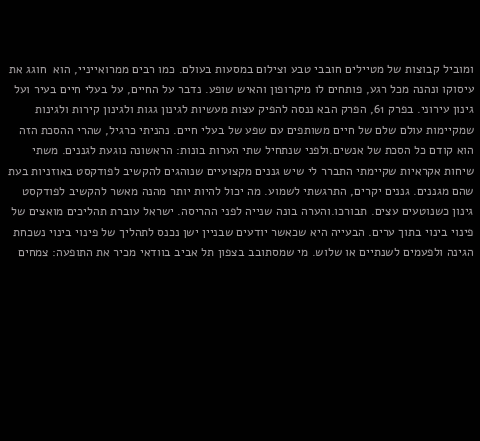ומוביל קבוצות של מטיילים חובבי טבע וצילום במסעות בעולם. כמו רבים ממרואייניי, הוא  חוגג את עיסוקו ונהנה מכל רגע, פותחים לו מיקרופון והאיש שופע. נדבר על החיים, על בעלי חיים בעיר ועל גינון עירוני. בפרק 61, הפרק הבא ננסה להפיק עצות מעשיות לגינון גגות ולגינון קירות ולגינות שמקיימות עולם שלם של חיים משותפים עם שפע של בעלי חיים. נהניתי כרגיל, שהרי ההסכת הזה הוא קודם כל הסכת של אנשים.ולפני שנתחיל שתי הערות בונות: הראשונה נוגעת לגננים. משתי שיחות אקראיות שקיימתי התברר לי שיש גננים מקצועיים שנוהגים להקשיב לפודקסט באוזניות בעת שהם מגננים. גננים יקרים, התרגשתי לשמוע. מה יכול להיות יותר מהנה מאשר להקשיב לפודקסט גינון כשנוטעים עצים. תבורכו.והערה בונה שנייה לפני ההריסה. ישראל עוברת תהליכים מואצים של פינוי בינוי בתוך ערים. הבעייה היא שכאשר יודעים שבניין ישן נכנס לתהליך של פינוי בינוי נשכחת הגינה ולפעמים לשנתיים או שלוש. מי שמסתובב בצפון תל אביב בוודאי מכיר את התופעה: צמחים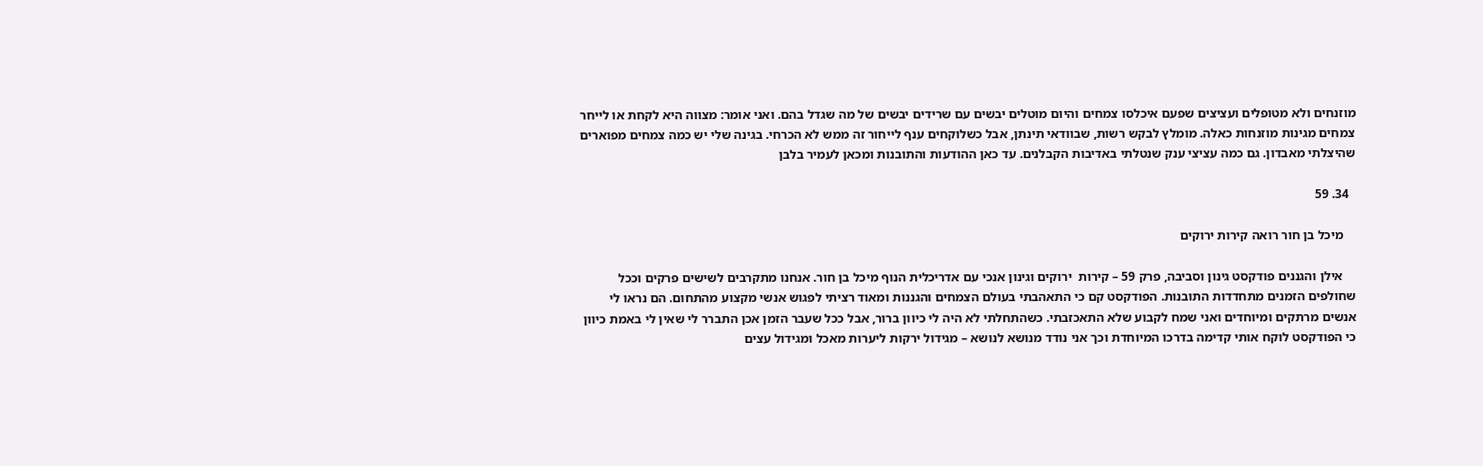מוזנחים ולא מטופלים ועציצים שפעם איכלסו צמחים והיום מוטלים יבשים עם שרידים יבשים של מה שגדל בהם. ואני אומר: מצווה היא לקחת או לייחר צמחים מגינות מוזנחות כאלה. מומלץ לבקש רשות, שבוודאי תינתן, אבל כשלוקחים ענף לייחור זה ממש לא הכרחי. בגינה שלי יש כמה צמחים מפוארים שהיצלתי מאבדון. גם כמה עציצי ענק שנטלתי באדיבות הקבלנים. עד כאן ההודעות והתובנות ומכאן לעמיר בלבן

  34. 59

    מיכל בן חור רואה קירות ירוקים

    אילן והגננים פודקסט גינון וסביבה, פרק 59 – קירות  ירוקים וגינון אנכי עם אדריכלית הנוף מיכל בן חור. אנחנו מתקרבים לשישים פרקים וככל שחולפים הזמנים מתחדדות התובנות. הפודקסט קם כי התאהבתי בעולם הצמחים והגננות ומאוד רציתי לפגוש אנשי מקצוע מהתחום. הם נראו לי אנשים מרתקים ומיוחדים ואני שמח לקבוע שלא התאכזבתי. כשהתחלתי לא היה לי כיוון ברור, אבל ככל שעבר הזמן אכן התברר לי שאין לי באמת כיוון כי הפודקסט לוקח אותי קדימה בדרכו המיוחדת וכך אני נודד מנושא לנושא – מגידול ירקות ליערות מאכל ומגידול עצים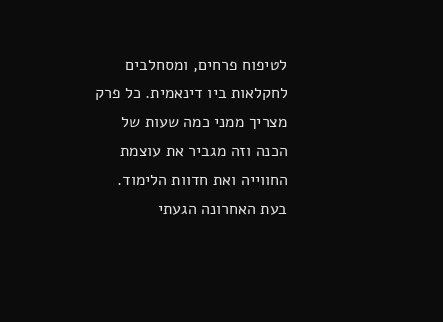לטיפוח פרחים, ומסחלבים לחקלאות ביו דינאמית. כל פרק מצריך ממני כמה שעות של הכנה וזה מגביר את עוצמת החווייה ואת חדוות הלימוד. בעת האחרונה הגעתי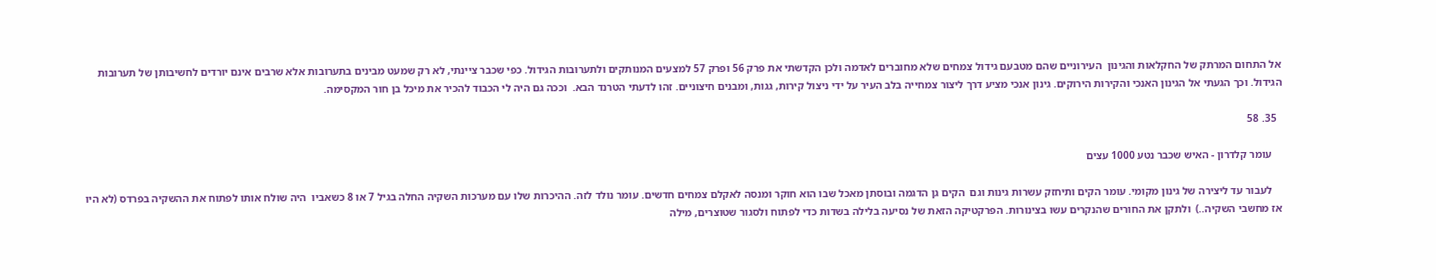אל התחום המרתק של החקלאות והגינון  העירוניים שהם מטבעם גידול צמחים שלא מחוברים לאדמה ולכן הקדשתי את פרק 56 ופרק 57 למצעים המנותקים ולתערובות הגידול. כפי שכבר ציינתי, לא רק שמעט מבינים בתערובות אלא שרבים אינם יורדים לחשיבותן של תערובות הגידול. וכך הגעתי אל הגינון האנכי והקירות הירוקים. גינון אנכי מציע דרך ליצור צמחייה בלב העיר על ידי ניצול קירות, גגות, ומבנים חיצוניים. זהו לדעתי הטרנד הבא.  וככה גם היה לי הכבוד להכיר את מיכל בן חור המקסימה.

  35. 58

    עומר קלדרון - האיש שכבר נטע 1000 עצים

    לעבור עד ליצירה של גינון מקומי. עומר הקים ותיחזק עשרות גינות וגם  הקים גן הדגמה ובוסתן מאכל שבו הוא חוקר ומנסה לאקלם צמחים חדשים. עומר נולד לזה. ההיכרות שלו עם מערכות השקיה החלה בגיל 7 או 8 כשאביו  היה שולח אותו לפתוח את ההשקיה בפרדס (לא היו אז מחשבי השקיה..)  ולתקן את החורים שהנקרים עשו בצינורות. הפרקטיקה הזאת של נסיעה בלילה בשדות כדי לפתוח ולסגור שטוצרים, מילה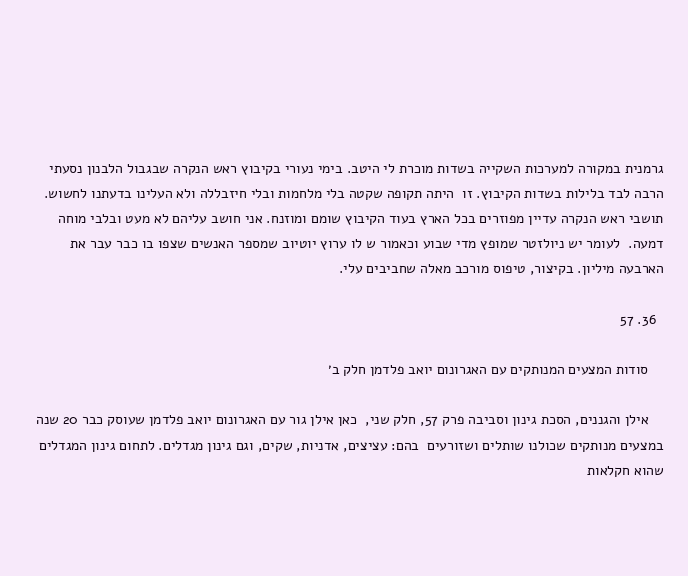גרמנית במקורה למערכות השקייה בשדות מוכרת לי היטב. בימי נעורי בקיבוץ ראש הנקרה שבגבול הלבנון נסעתי הרבה לבד בלילות בשדות הקיבוץ. זו  היתה תקופה שקטה בלי מלחמות ובלי חיזבללה ולא העלינו בדעתנו לחשוש. תושבי ראש הנקרה עדיין מפוזרים בכל הארץ בעוד הקיבוץ שומם ומוזנח. אני חושב עליהם לא מעט ובלבי מוחה דמעה.  לעומר יש ניולזטר שמופץ מדי שבוע וכאמור ש לו ערוץ יוטיוב שמספר האנשים שצפו בו כבר עבר את הארבעה מיליון. בקיצור, טיפוס מורכב מאלה שחביבים עלי.

  36. 57

    סודות המצעים המנותקים עם האגרונום יואב פלדמן חלק ב׳

    אילן והגננים, הסכת גינון וסביבה פרק 57, חלק שני,  כאן אילן גור עם האגרונום יואב פלדמן שעוסק כבר 20 שנה במצעים מנותקים שכולנו שותלים ושזורעים  בהם: עציצים, אדניות, שקים, וגם גינון מגדלים. לתחום גינון המגדלים שהוא חקלאות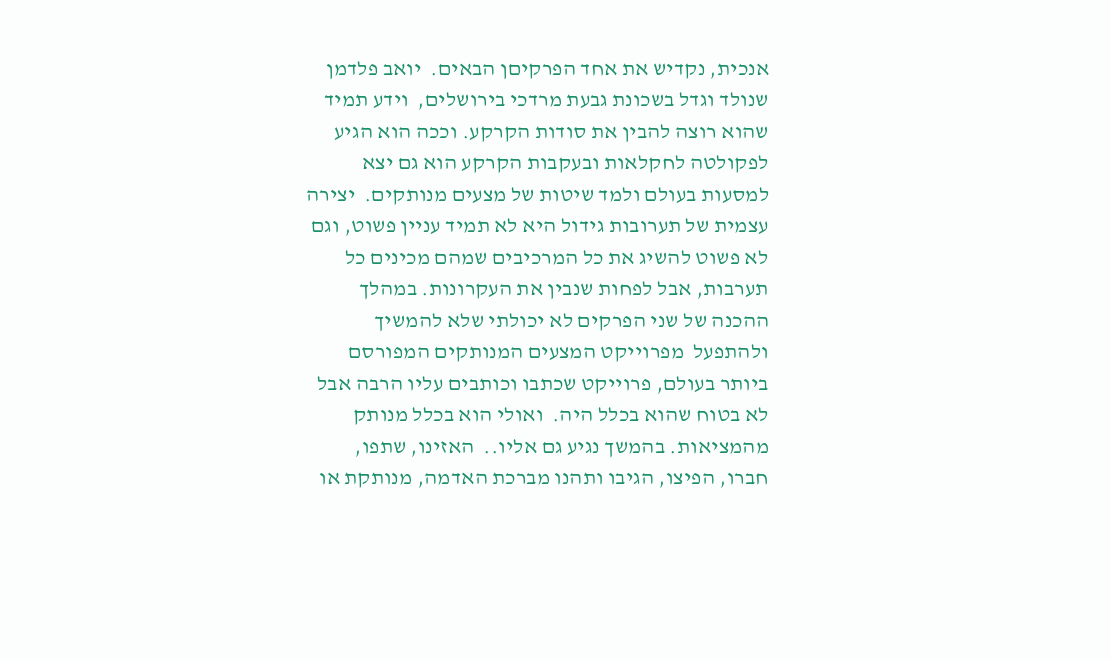אנכית, נקדיש את אחד הפרקיםן הבאים.  יואב פלדמן שנולד וגדל בשכונת גבעת מרדכי בירושלים,  וידע תמיד שהוא רוצה להבין את סודות הקרקע. וככה הוא הגיע לפקולטה לחקלאות ובעקבות הקרקע הוא גם יצא למסעות בעולם ולמד שיטות של מצעים מנותקים.  יצירה עצמית של תערובות גידול היא לא תמיד עניין פשוט, וגם לא פשוט להשיג את כל המרכיבים שמהם מכינים כל תערבות, אבל לפחות שנבין את העקרונות. במהלך ההכנה של שני הפרקים לא יכולתי שלא להמשיך ולהתפעל  מפרוייקט המצעים המנותקים המפורסם ביותר בעולם, פרוייקט שכתבו וכותבים עליו הרבה אבל לא בטוח שהוא בכלל היה.  ואולי הוא בכלל מנותק מהמציאות. בהמשך נגיע גם אליו..  האזינו, שתפו, חברו, הפיצו, הגיבו ותהנו מברכת האדמה, מנותקת או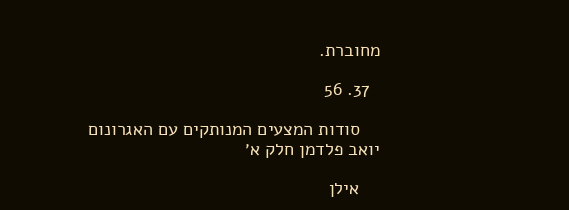מחוברת.

  37. 56

    סודות המצעים המנותקים עם האגרונום יואב פלדמן חלק א׳

    אילן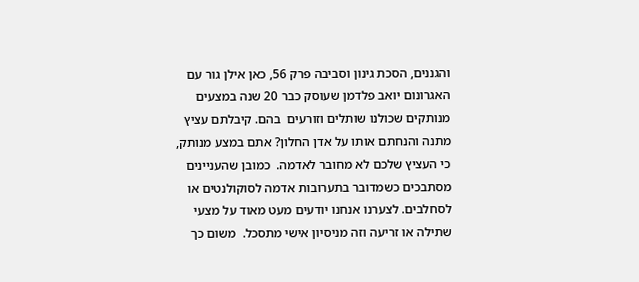והגננים, הסכת גינון וסביבה פרק 56, כאן אילן גור עם האגרונום יואב פלדמן שעוסק כבר 20 שנה במצעים מנותקים שכולנו שותלים וזורעים  בהם. קיבלתם עציץ מתנה והנחתם אותו על אדן החלון? אתם במצע מנותק, כי העציץ שלכם לא מחובר לאדמה.  כמובן שהעניינים מסתבכים כשמדובר בתערובות אדמה לסוקולנטים או לסחלבים. לצערנו אנחנו יודעים מעט מאוד על מצעי שתילה או זריעה וזה מניסיון אישי מתסכל.  משום כך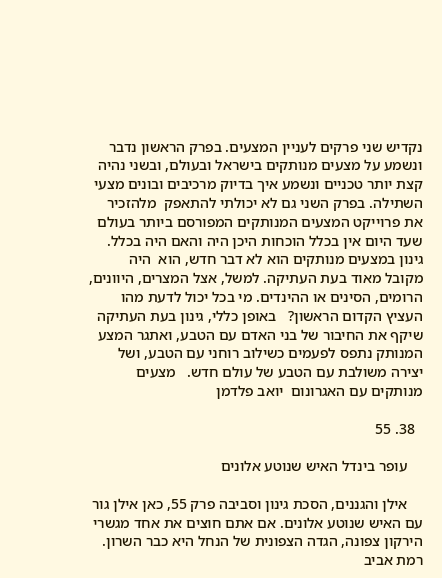נקדיש שני פרקים לעניין המצעים. בפרק הראשון נדבר ונשמע על מצעים מנותקים בישראל ובעולם, ובשני נהיה קצת יותר טכניים ונשמע איך בדיוק מרכיבים ובונים מצעי השתילה. בפרק השני גם לא יכולתי להתאפק  מלהזכיר את פרוייקט המצעים המנותקים המפורסם ביותר בעולם שעד היום אין בכלל הוכחות היכן היה והאם היה בכלל. גינון במצעים מנותקים הוא לא דבר חדש, הוא  היה מקובל מאוד בעת העתיקה. למשל, אצל המצרים, היוונים, הרומים, הסינים או ההינדים. מי בכל יכול לדעת מהו העציץ הקדום הראשון?   באופן כללי, גינון בעת העתיקה שיקף את החיבור של בני האדם עם הטבע, ואתגר המצע המנותק נתפס לפעמים כשילוב רוחני עם הטבע, ושל יצירה משולבת עם הטבע של עולם חדש.   מצעים מנותקים עם האגרונום  יואב פלדמן

  38. 55

    עופר בינדל האיש שנוטע אלונים

    אילן והגננים, הסכת גינון וסביבה פרק 55, כאן אילן גור עם האיש שנוטע אלונים. אם אתם חוצים את אחד מגשרי הירקון צפונה, הגדה הצפונית של הנחל היא כבר השרון. רמת אביב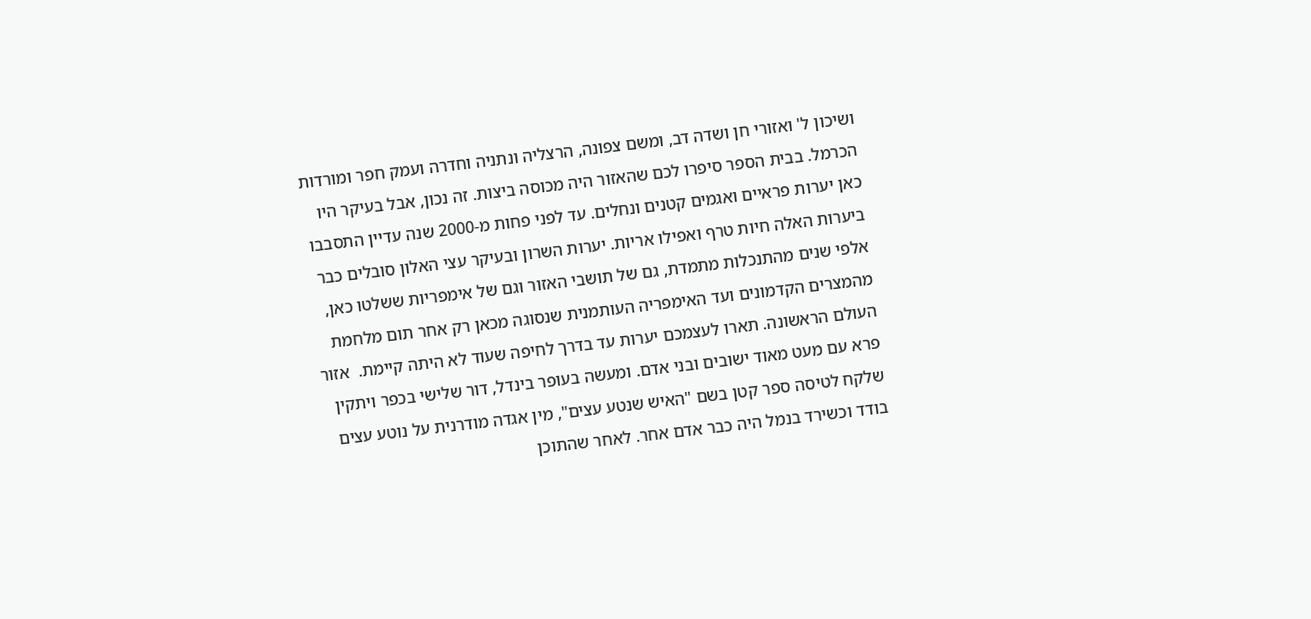ושיכון ל' ואזורי חן ושדה דב, ומשם צפונה, הרצליה ונתניה וחדרה ועמק חפר ומורדות הכרמל. בבית הספר סיפרו לכם שהאזור היה מכוסה ביצות. זה נכון, אבל בעיקר היו כאן יערות פראיים ואגמים קטנים ונחלים. עד לפני פחות מ-2000 שנה עדיין התסבבו ביערות האלה חיות טרף ואפילו אריות. יערות השרון ובעיקר עצי האלון סובלים כבר אלפי שנים מהתנכלות מתמדת, גם של תושבי האזור וגם של אימפריות ששלטו כאן, מהמצרים הקדמונים ועד האימפריה העותמנית שנסוגה מכאן רק אחר תום מלחמת העולם הראשונה. תארו לעצמכם יערות עד בדרך לחיפה שעוד לא היתה קיימת.  אזור פרא עם מעט מאוד ישובים ובני אדם. ומעשה בעופר בינדל, דור שלישי בכפר ויתקין שלקח לטיסה ספר קטן בשם "האיש שנטע עצים", מין אגדה מודרנית על נוטע עצים בודד וכשירד בנמל היה כבר אדם אחר. לאחר שהתוכן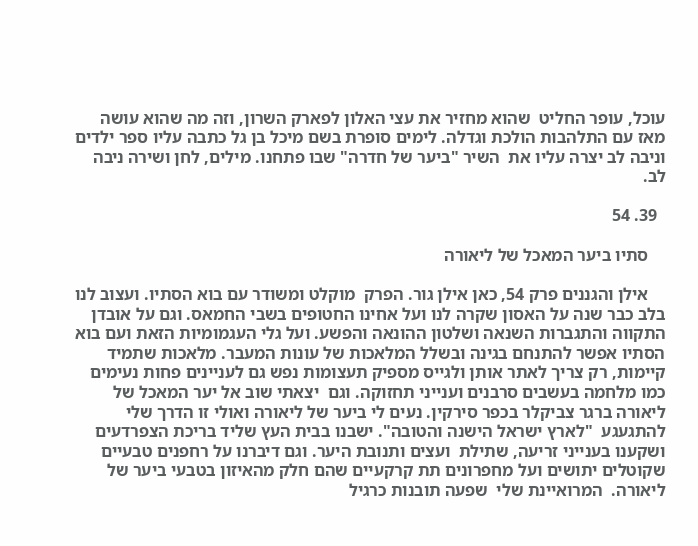עוכל, עופר החליט  שהוא מחזיר את עצי האלון לפארק השרון, וזה מה שהוא עושה מאז עם התלהבות הולכת וגדלה. לימים סופרת בשם מיכל בן גל כתבה עליו ספר ילדים וניבה לב יצרה עליו את  השיר "ביער של חדרה" שבו פתחנו. מילים, לחן ושירה ניבה לב.

  39. 54

    סתיו ביער המאכל של ליאורה

    אילן והגננים פרק 54, כאן אילן גור. הפרק  מוקלט ומשודר עם בוא הסתיו. ועצוב לנו בלב כבר שנה על האסון שקרה לנו ועל אחינו החטופים בשבי החמאס. וגם על אובדן התקווה והתגברות השנאה ושלטון ההונאה והפשע. ועל גלי העגמומיות הזאת ועם בוא הסתיו אפשר להתנחם בגינה ובשלל המלאכות של עונות המעבר. מלאכות שתמיד קיימות, רק צריך לאתר אותן ולגייס מספיק תעצומות נפש גם לעניינים פחות נעימים כמו מלחמה בעשבים סרבנים וענייני תחזוקה. וגם  יצאתי שוב אל יער המאכל של ליאורה ברגר צביקלר בכפר סירקין. נעים לי ביער של ליאורה ואולי זו הדרך שלי להתגעגע  "לארץ ישראל הישנה והטובה". ישבנו בבית העץ שליד בריכת הצפרדעים ושקענו בענייני זריעה, שתילת  ועצים ותנובת היער. וגם דיברנו על רחפנים טבעיים שקוטלים יתושים ועל מחפרונים תת קרקעיים שהם חלק מהאיזון בטבעי ביער של ליאורה.  המרואיינת שלי  שפעה תובנות כרגיל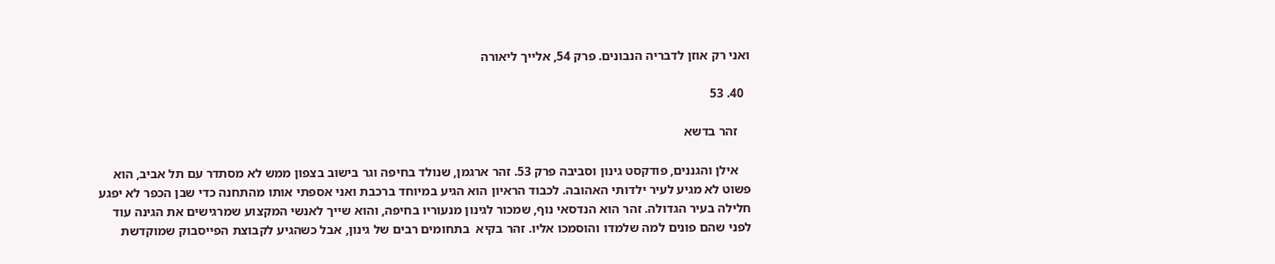ואני רק אוזן לדבריה הנבונים. פרק 54, אלייך ליאורה

  40. 53

    זהר בדשא

    אילן והגננים, פודקסט גינון וסביבה פרק 53. זהר ארגמן, שנולד בחיפה וגר בישוב בצפון ממש לא מסתדר עם תל אביב, הוא פשוט לא מגיע לעיר ילדותי האהובה. לכבוד הראיון הוא הגיע במיוחד ברכבת ואני אספתי אותו מהתחנה כדי שבן הכפר לא יפגע חלילה בעיר הגדולה. זהר הוא הנדסאי נוף, שמכור לגינון מנעוריו בחיפה, והוא שייך לאנשי המקצוע שמרגישים את הגינה עוד לפני שהם פונים למה שלמדו והוסמכו אליו. זהר בקיא  בתחומים רבים של גינון, אבל כשהגיע לקבוצת הפייסבוק שמוקדשת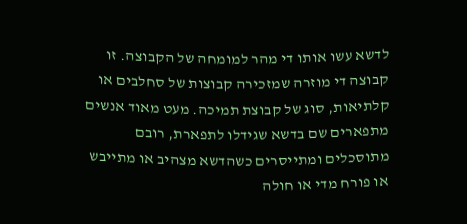לדשא עשו אותו די מהר למומחה של הקבוצה. זו קבוצה די מוזרה שמזכירה קבוצות של סחלבים או קלתיאות, סוג של קבוצת תמיכה. מעט מאוד אנשים מתפארים שם בדשא שגידלו לתפארת, רובם מתוסכלים ומתייסרים כשהדשא מצהיב או מתייבש או פורח מדי או חולה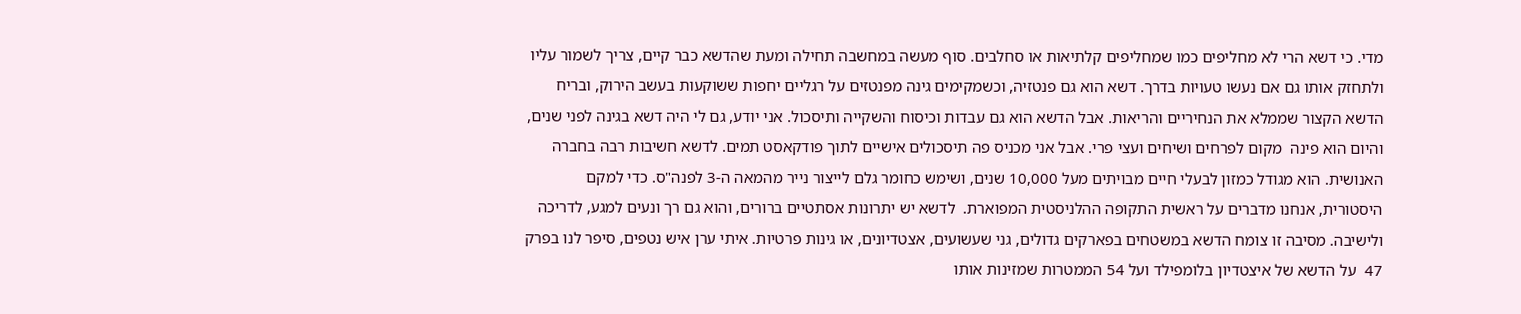מדי. כי דשא הרי לא מחליפים כמו שמחליפים קלתיאות או סחלבים. סוף מעשה במחשבה תחילה ומעת שהדשא כבר קיים, צריך לשמור עליו ולתחזק אותו גם אם נעשו טעויות בדרך. דשא הוא גם פנטזיה, וכשמקימים גינה מפנטזים על רגליים יחפות ששוקעות בעשב הירוק, ובריח הדשא הקצור שממלא את הנחיריים והריאות. אבל הדשא הוא גם עבדות וכיסוח והשקייה ותיסכול. אני יודע, גם לי היה דשא בגינה לפני שנים, והיום הוא פינה  מקום לפרחים ושיחים ועצי פרי. אבל אני מכניס פה תיסכולים אישיים לתוך פודקאסט תמים. לדשא חשיבות רבה בחברה האנושית. הוא מגודל כמזון לבעלי חיים מבויתים מעל 10,000 שנים, ושימש כחומר גלם לייצור נייר מהמאה ה-3 לפנה"ס. כדי למקם היסטורית, אנחנו מדברים על ראשית התקופה ההלניסטית המפוארת.  לדשא יש יתרונות אסתטיים ברורים, והוא גם רך ונעים למגע, לדריכה ולישיבה. מסיבה זו צומח הדשא במשטחים בפארקים גדולים, גני שעשועים, אצטדיונים, או גינות פרטיות. איתי ערן איש נטפים, סיפר לנו בפרק 47  על הדשא של איצטדיון בלומפילד ועל 54 הממטרות שמזינות אותו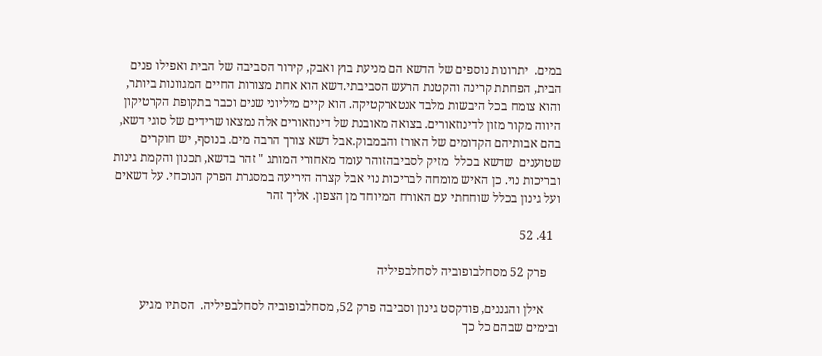במים.  יתרונות נוספים של הדשא הם מניעת בוץ ואבק, קירור הסביבה של הבית ואפילו פנים הבית, הפחתת קרינה והקטנת הרעש הסביבתי.דשא הוא אחת מצורות החיים המגוונות ביותר, והוא צומח בכל היבשות מלבד אנטארקטיקה. הוא קיים מיליוני שנים וכבר בתקופת הקרטיקון היווה מקור מזון לדינוזאורים. בצואה מאובנת של דינוזאורים אלה נמצאו שרידים של סוגי דשא, בהם אבותיהם הקדומים של האורז והבמבוק.אבל דשא צורך הרבה מים. בנוסף, יש חוקרים  שטוענים  שדשא בכלל  מזיק לסביבהזוהר עומד מאחורי המותג " זהר בדשא, תכנון והקמת גינות ובריכות נוי. כן האיש מומחה לבריכות נוי אבל קצרה היריעה במסגרת הפרק הנוכחי. על דשאים ועל גינון בכלל שוחחתי עם האורח המיוחד מן הצפון. אליך זהר

  41. 52

    פרק 52 מסחלבופוביה לסחלבפיליה

     אילן והגננים, פודקסט גינון וסביבה פרק 52, מסחלבופוביה לסחלבפיליה.  הסתיו מגיע ובימים שבהם כל כך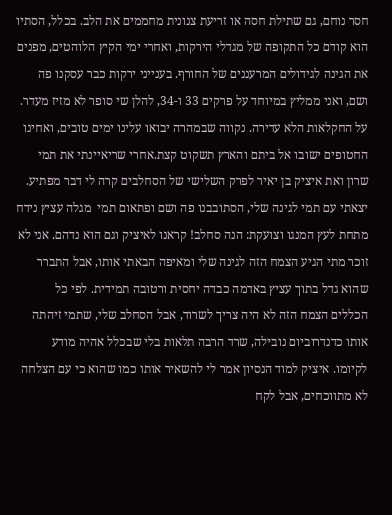חסר נוחם, גם שתילת חסה או זריעת צנונית מחממים את הלב. בכלל, הסתיו הוא קודם כל התקופה של מגדלי הירקות, ואחרי ימי הקיץ הלוהטים, מפנים את הגינה לגידולים המרעננים של החורף. בענייני ירקות כבר עסקנו פה ושם, ואני ממליץ במיוחד על פרקים 33 ו-34, להלן שי סופר לא מזיז מעדר. על החקלאות הלא עדירה. נקווה שבמהרה יבואו עלינו ימים טובים, ואחינו החטופים ישובו אל ביתם והארץ תשקוט קצת.אחרי שריאיינתי את תמי שרון ואת איציק בן יאיר לפרק השלישי של הסחלבים קרה לי דבר מפתיע. יצאתי עם תמי לגינה שלי, הסתובבנו פה ושם ופתאום תמי  מגלה עציץ נידח מתחת לעץ המנגו וצועקת: הנה סחלב! קראנו לאיציק וגם הוא נדהם. אני לא זוכר מתי הגיע הצמח הזה לגינה שלי ומאיפה הבאתי אותו, אבל התברר שהוא גדל בתוך עציץ באדמה כבדה יחסית ורטובה תמידית. לפי כל הכללים הצמח הזה לא היה צריך לשרוד, אבל הסחלב שלי, שתמי זיהתה אותו כדנדרוביום נובילה, שרד הרבה תלאות בלי שבכלל אהיה מודע לקיומו. איציק למוד הנסיון אמר לי להשאיר אותו כמו שהוא כי עם הצלחה לא מתווכחים, אבל לקח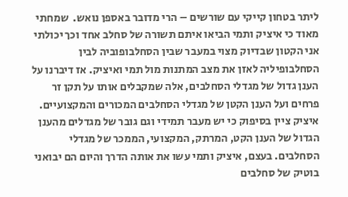ליתר בטחון קייקי עם שורשים – הרי מדובר באספן נואש.  שמחתי מאוד כי איציק ותמי הביאו איתם תשורה של סחלב אחד וכך יכולתי אני הקטון שבדיוק מצוי במעבר שבין הסחלבופוביה לבין הסחלבופיליה לאזן את מצב המתנות מול תמי ואיציק. אז דיברנו על הענן גדול של מגדלי הסחלבים, אלה שמקבלים אותו על תקן זר פרחים ועל הענן הקטן של מגדלי הסחלבים המכורים והמקצועיים. איציק ציין בסיפוק כי יש מעבר תמידי וגם גובר של מגדלים מהענן הגדול של הענן הקט, המרתק, המקצועי, הממכר של מגדלי הסחלבים. בעצם, איציק ותמי עשו את אותה הדרך והיום הם יבואני בוטיק של סחלבים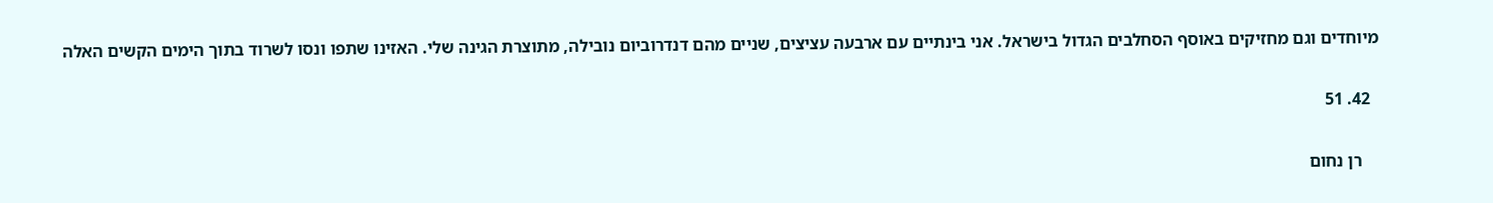מיוחדים וגם מחזיקים באוסף הסחלבים הגדול בישראל. אני בינתיים עם ארבעה עציצים, שניים מהם דנדרוביום נובילה, מתוצרת הגינה שלי. האזינו שתפו ונסו לשרוד בתוך הימים הקשים האלה

  42. 51

    רן נחום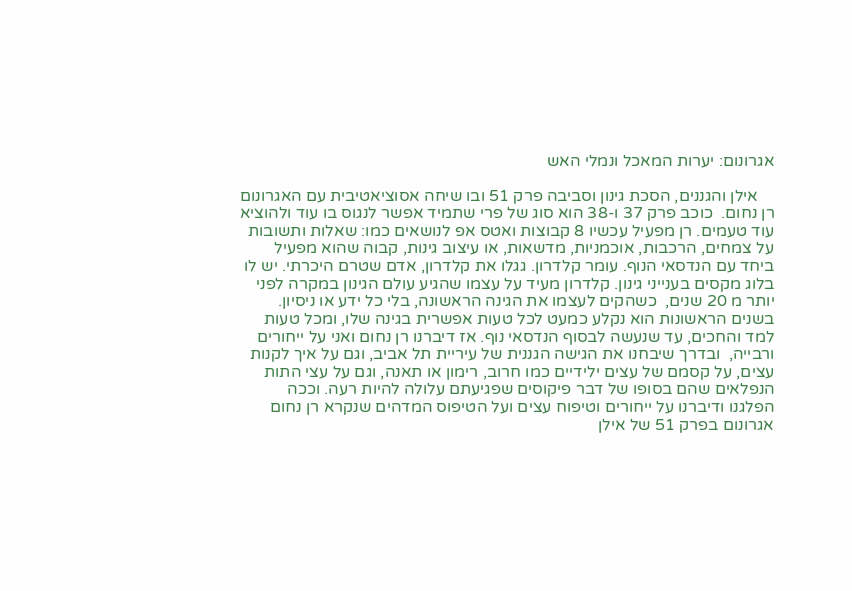אגרונום: יערות המאכל ונמלי האש

    אילן והגננים, הסכת גינון וסביבה פרק 51 ובו שיחה אסוציאטיבית עם האגרונום רן נחום.  כוכב פרק 37 ו-38 הוא סוג של פרי שתמיד אפשר לנגוס בו עוד ולהוציא עוד טעמים. רן מפעיל עכשיו 8 קבוצות ואטס אפ לנושאים כמו: שאלות ותשובות על צמחים, הרכבות, אוכמניות, מדשאות, או עיצוב גינות, קבוה שהוא מפעיל  ביחד עם הנדסאי הנוף. עומר קלדרון. גגלו את קלדרון, אדם שטרם היכרתי. יש לו בלוג מקסים בענייני גינון. קלדרון מעיד על עצמו שהגיע עולם הגינון במקרה לפני יותר מ 20 שנים,  כשהקים לעצמו את הגינה הראשונה, בלי כל ידע או ניסיון.  בשנים הראשונות הוא נקלע כמעט לכל טעות אפשרית בגינה שלו, ומכל טעות למד והחכים, עד שנעשה לבסוף הנדסאי נוף. אז דיברנו רן נחום ואני על ייחורים ורבייה,  ובדרך שיבחנו את הגישה הגננית של עיריית תל אביב, וגם על איך לקנות עצים, על קסמם של עצים ילידיים כמו חרוב, רימון או תאנה, וגם על עצי התות הנפלאים שהם בסופו של דבר פיקוסים שפגיעתם עלולה להיות רעה. וככה הפלגנו ודיברנו על ייחורים וטיפוח עצים ועל הטיפוס המדהים שנקרא רן נחום אגרונום בפרק 51 של אילן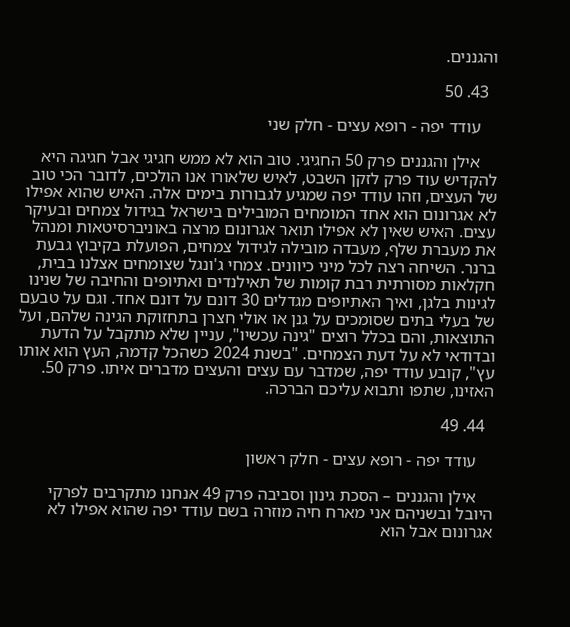והגננים.

  43. 50

    עודד יפה - רופא עצים - חלק שני

    אילן והגננים פרק 50 החגיגי. טוב הוא לא ממש חגיגי אבל חגיגה היא להקדיש עוד פרק לזקן השבט, לאיש שלאורו אנו הולכים, לדובר הכי טוב של העצים, וזהו עודד יפה שמגיע לגבורות בימים אלה. האיש שהוא אפילו לא אגרונום הוא אחד המומחים המובילים בישראל בגידול צמחים ובעיקר עצים. האיש שאין לא אפילו תואר אגרונום מרצה באוניברסיטאות ומנהל את מעברת שלף, מעבדה מובילה לגידול צמחים, הפועלת בקיבוץ גבעת ברנר. השיחה רצה לכל מיני כיוונים. צמחי ג'ונגל שצומחים אצלנו בבית, חקלאות מסורתית רבת קומות של תאילנדים ואתיופים והחיבה של שנינו לגינות בלגן, ואיך האתיופים מגדלים 30 דונם על דונם אחד. וגם על טבעם של בעלי בתים שסומכים על גנן או אולי חצרן בתחזוקת הגינה שלהם, ועל התוצאות, והם בכלל רוצים "גינה עכשיו", עניין שלא מתקבל על הדעת ובדודאי לא על דעת הצמחים. "בשנת 2024 כשהכל קדמה, העץ הוא אותו עץ", קובע עודד יפה, שמדבר עם עצים והעצים מדברים איתו. פרק 50. האזינו, שתפו ותבוא עליכם הברכה.

  44. 49

    עודד יפה - רופא עצים - חלק ראשון

    אילן והגננים – הסכת גינון וסביבה פרק 49 אנחנו מתקרבים לפרקי היובל ובשניהם אני מארח חיה מוזרה בשם עודד יפה שהוא אפילו לא אגרונום אבל הוא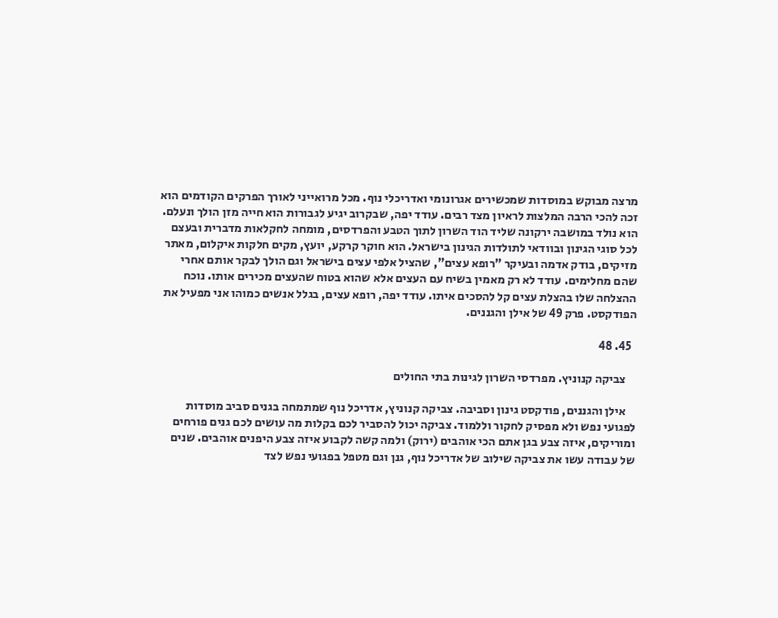מרצה מבוקש במוסדות שמכשירים אגרונומי ואדריכלי נוף. מכל מרואייני לאורך הפרקים הקודמים הוא זכה להכי הרבה המלצות לראיון מצד רבים. עודד יפה, שבקרוב יגיע לגבורות הוא חייה מזן הולך ונעלם. הוא נולד במושבה ירקונה שליד הוד השרון לתוך הטבע והפרדסים, מומחה לחקלאות מדברית ובעצם לכל סוגי הגינון ובוודאי לתולדות הגינון בישראל. הוא חוקר קרקע, יועץ, מקים חלקות איקלום, מאתר מזיקים, בודק אדמה ובעיקר "רופא עצים", שהציל אלפי עצים בישראל וגם הולך לבקר אותם אחרי שהם מחלימים. עודד לא רק מאמין בשיח עם העצים אלא שהוא בטוח שהעצים מכירים אותו. נוכח ההצלחה שלו בהצלת עצים קל להסכים איתו. עודד יפה, רופא עצים, בגלל אנשים כמוהו אני מפעיל את הפודקסט. פרק 49 של אילן והגננים.

  45. 48

    צביקה קנוניץ. מפרדסי השרון לגינות בתי החולים

    אילן והגננים, פודקסט גינון וסביבה. צביקה קנוניץ, אדריכל נוף שמתמחה בגנים סביב מוסדות לפגועי נפש ולא מפסיק לחקור וללמוד. צביקה יכול להסביר לכם בקלות מה עושים לכם גנים פורחים ומוריקים, איזה צבע בגן אתם הכי אוהבים (ירוק) ולמה קשה לקבוע איזה צבע היפנים אוהבים. שנים של עבודה עשו את צביקה שילוב של אדריכל נוף, גנן וגם מטפל בפגועי נפש לצד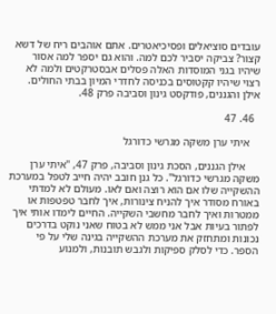עובדים סוציאלים ופסיכיאטרים. אתם אוהבים ריח של דשא קצור? צביקה יסביר לכם למה. והוא גם יספר למה אסור שיהיו בגני המוסדות האלה פסלים אבסטרקטים ולמה לא רצוי שיהיו קקטוסים בכניסה לחדרי המיון בבתי החולים. אילן והגננים, פודקסט גינון וסביבה פרק 48.

  46. 47

    איתי ערן משקה מגרשי כדורגל

     אילן הגננים, הסכת גינון וסביבה, פרק 47, "איתי ערן משקה מגרשי כדורגל". כל גנן חובב יהיה חייב לטפל במערכת ההשקייה שלו אם הוא רוצה ואם לאו. מעולם לא למדתי באורח מסודר איך להניח צינורות, איך לחבר טפטפות או ממטרות ואיך לחבר מחשבי השקייה. החיים לימדו אותי איך לפתור בעיות אבל אני ממש לא בטוח שאני נוקט בדרכים נכונות ומתחזק את מערכת ההשקייה בגינה שלי על פי הספר. כדי לסלק ספיקות ולגבש תובנות, ולמנוע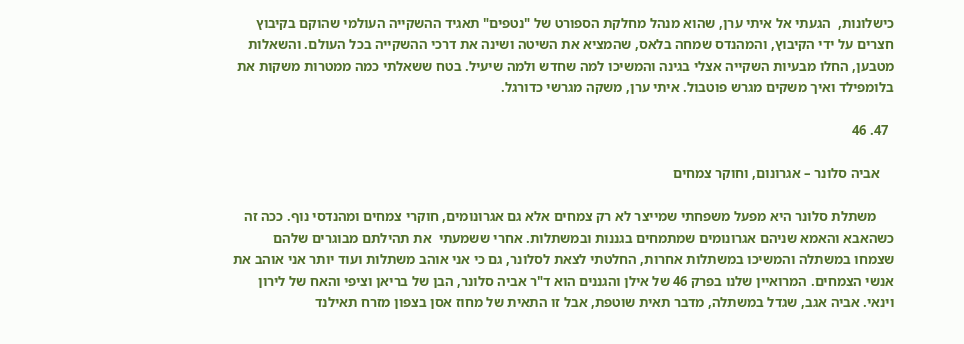כישלונות,  הגעתי אל איתי ערן, שהוא מנהל מחלקת הספורט של "נטפים" תאגיד ההשקייה העולמי שהוקם בקיבוץ חצרים על ידי הקיבוץ, והמהנדס שמחה בלאס, שהמציא את השיטה ושינה את דרכי ההשקייה בכל העולם. והשאלות מטבען, החלו מבעיות השקייה אצלי בגינה והמשיכו למה שחדש ולמה שיעיל. בטח ששאלתי כמה ממטרות משקות את בלומפילד ואיך משקים מגרש פוטבול. איתי ערן, משקה מגרשי כדורגל.

  47. 46

    אביה סלונר – אגרונום, וחוקר צמחים

     משתלת סלונר היא מפעל משפחתי שמייצר לא רק צמחים אלא גם אגרונומים, חוקרי צמחים ומהנדסי נוף. ככה זה כשהאבא והאמא שניהם אגרונומים שמתמחים בגננות ובמשתלות. אחרי ששמעתי  את תהילתם מבוגרים שלהם שצמחו במשתלה והמשיכו במשתלות אחרות, החלטתי לצאת לסלונר, גם כי אני אוהב משתלות ועוד יותר אני אוהב את אנשי הצמחים. המרואיין שלנו בפרק 46 של אילן והגננים הוא ד"ר אביה סלונר, הבן של בריאן וציפי והאח של לירון וינאי. אביה אגב, שגדל במשתלה, מדבר תאית שוטפת, אבל זו התאית של מחוז אסן בצפון מזרח תאילנד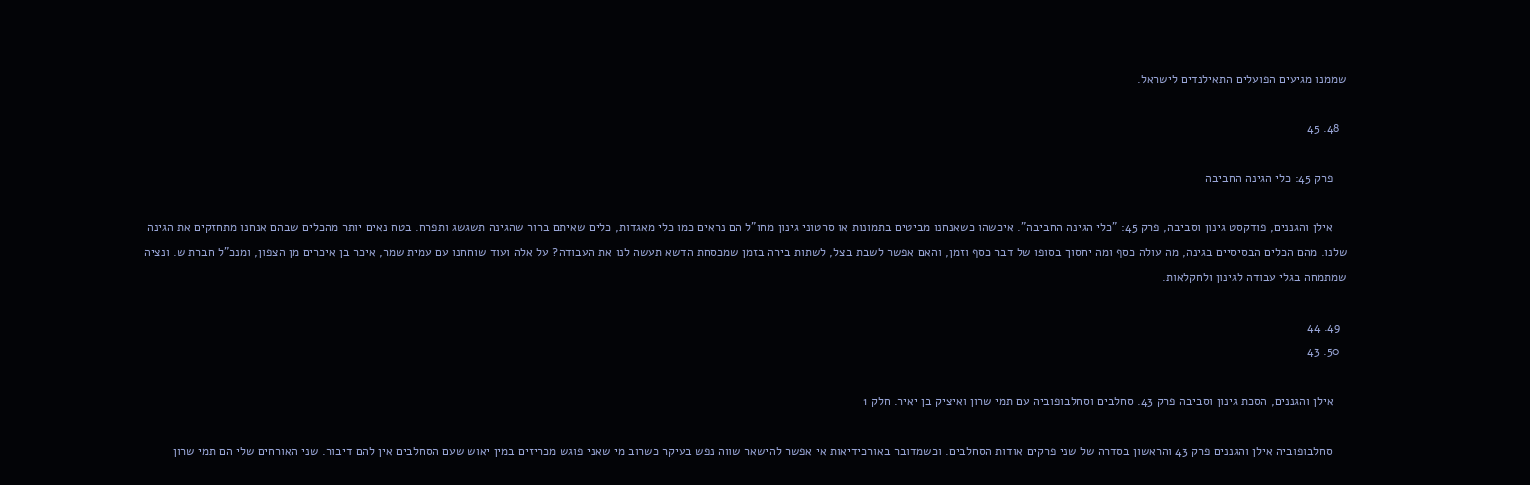שממנו מגיעים הפועלים התאילנדים לישראל.

  48. 45

    פרק 45: כלי הגינה החביבה

    אילן והגננים, פודקסט גינון וסביבה, פרק 45: "כלי הגינה החביבה". איכשהו כשאנחנו מביטים בתמונות או סרטוני גינון מחו"ל הם נראים כמו כלי מאגדות, כלים שאיתם ברור שהגינה תשגשג ותפרח. בטח נאים יותר מהכלים שבהם אנחנו מתחזקים את הגינה שלנו. מהם הכלים הבסיסיים בגינה, מה עולה כסף ומה יחסוך בסופו של דבר כסף וזמן, והאם אפשר לשבת בצל, לשתות בירה בזמן שמכסחת הדשא תעשה לנו את העבודה? על אלה ועוד שוחחנו עם עמית שמר, איכר בן איכרים מן הצפון, ומנכ"ל חברת ש. ונציה שמתמחה בגלי עבודה לגינון ולחקלאות.

  49. 44
  50. 43

    אילן והגננים, הסכת גינון וסביבה פרק 43. סחלבים וסחלבופוביה עם תמי שרון ואיציק בן יאיר. חלק 1

    סחלבופוביה אילן והגננים פרק 43 והראשון בסדרה של שני פרקים אודות הסחלבים. וכשמדובר באורכידיאות אי אפשר להישאר שווה נפש בעיקר כשרוב מי שאני פוגש מכריזים במין יאוש שעם הסחלבים אין להם דיבור. שני האורחים שלי הם תמי שרון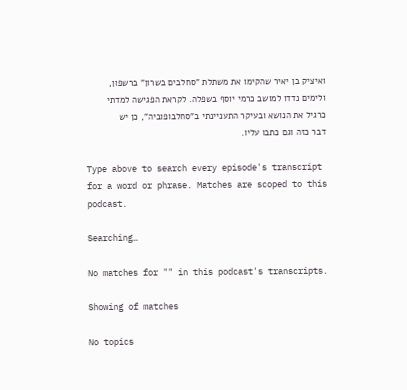ואיציק בן יאיר שהקימו את משתלת "סחלבים בשרון" ברשפון,  ולימים נדדו למושב כרמי יוסף בשפלה. לקראת הפגישה למדתי כרגיל את הנושא ובעיקר התעניינתי ב"סחלבופוביה", כן יש דבר כזה וגם כתבו עליו.

Type above to search every episode's transcript for a word or phrase. Matches are scoped to this podcast.

Searching…

No matches for "" in this podcast's transcripts.

Showing of matches

No topics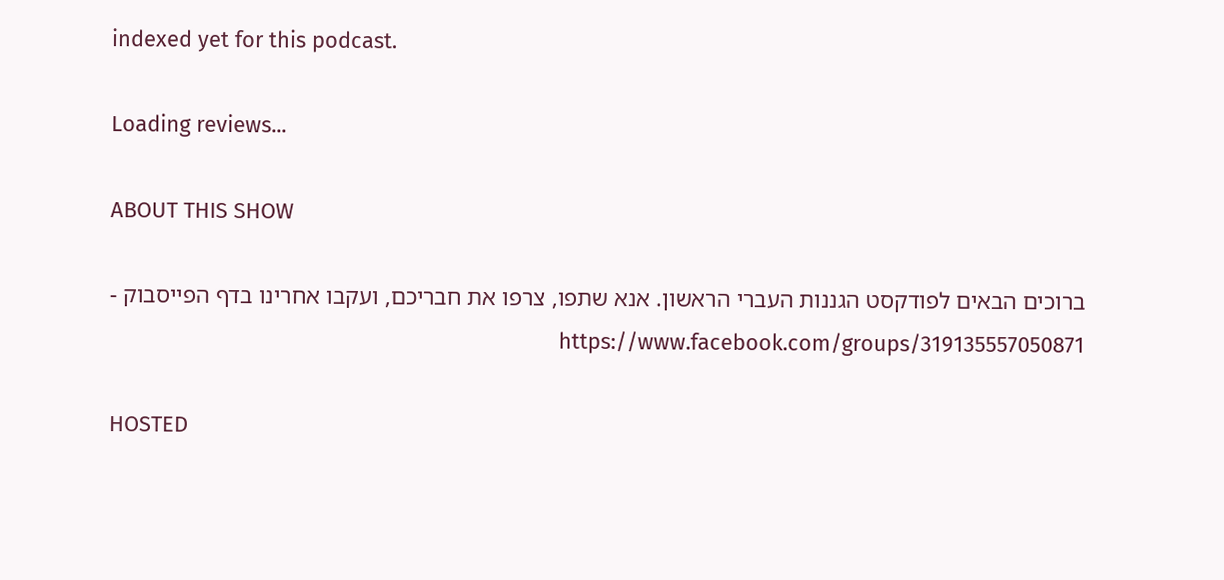indexed yet for this podcast.

Loading reviews...

ABOUT THIS SHOW

ברוכים הבאים לפודקסט הגננות העברי הראשון. אנא שתפו, צרפו את חבריכם, ועקבו אחרינו בדף הפייסבוק - https://www.facebook.com/groups/319135557050871

HOSTED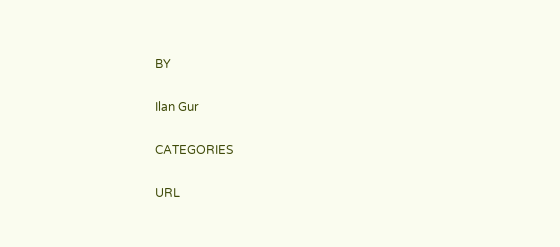BY

Ilan Gur

CATEGORIES

URL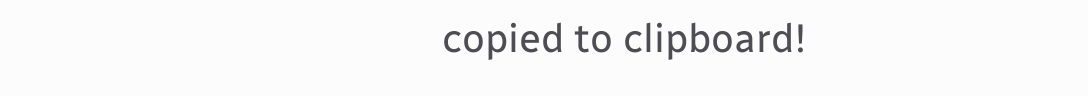copied to clipboard!